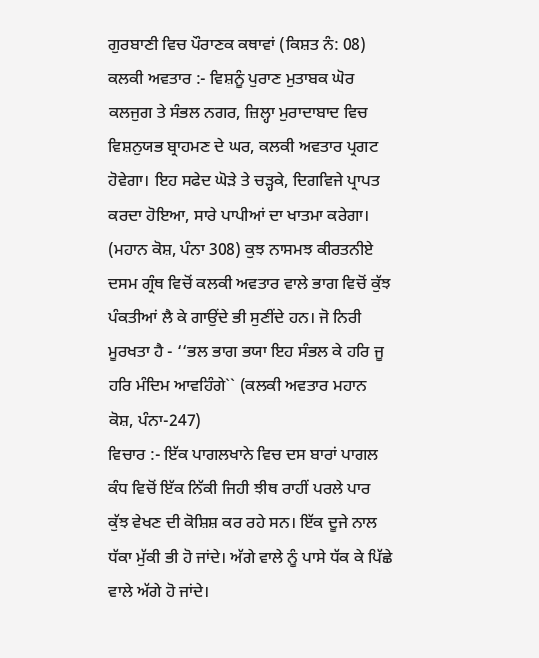ਗੁਰਬਾਣੀ ਵਿਚ ਪੌਰਾਣਕ ਕਥਾਵਾਂ (ਕਿਸ਼ਤ ਨੰ: 08)
ਕਲਕੀ ਅਵਤਾਰ :- ਵਿਸ਼ਨੂੰ ਪੁਰਾਣ ਮੁਤਾਬਕ ਘੋਰ ਕਲਜੁਗ ਤੇ ਸੰਭਲ ਨਗਰ, ਜ਼ਿਲ੍ਹਾ ਮੁਰਾਦਾਬਾਦ ਵਿਚ ਵਿਸ਼ਨੁਯਭ ਬ੍ਰਾਹਮਣ ਦੇ ਘਰ, ਕਲਕੀ ਅਵਤਾਰ ਪ੍ਰਗਟ ਹੋਵੇਗਾ। ਇਹ ਸਫੇਦ ਘੋੜੇ ਤੇ ਚੜ੍ਹਕੇ, ਦਿਗਵਿਜੇ ਪ੍ਰਾਪਤ ਕਰਦਾ ਹੋਇਆ, ਸਾਰੇ ਪਾਪੀਆਂ ਦਾ ਖਾਤਮਾ ਕਰੇਗਾ। (ਮਹਾਨ ਕੋਸ਼, ਪੰਨਾ 308) ਕੁਝ ਨਾਸਮਝ ਕੀਰਤਨੀਏ ਦਸਮ ਗ੍ਰੰਥ ਵਿਚੋਂ ਕਲਕੀ ਅਵਤਾਰ ਵਾਲੇ ਭਾਗ ਵਿਚੋਂ ਕੁੱਝ ਪੰਕਤੀਆਂ ਲੈ ਕੇ ਗਾਉਂਦੇ ਭੀ ਸੁਣੀਂਦੇ ਹਨ। ਜੋ ਨਿਰੀ ਮੂਰਖਤਾ ਹੈ - ‘‘ਭਲ ਭਾਗ ਭਯਾ ਇਹ ਸੰਭਲ ਕੇ ਹਰਿ ਜੂ ਹਰਿ ਮੰਦਿਮ ਆਵਹਿੰਗੇ`` (ਕਲਕੀ ਅਵਤਾਰ ਮਹਾਨ ਕੋਸ਼, ਪੰਨਾ-247)
ਵਿਚਾਰ :- ਇੱਕ ਪਾਗਲਖਾਨੇ ਵਿਚ ਦਸ ਬਾਰਾਂ ਪਾਗਲ ਕੰਧ ਵਿਚੋਂ ਇੱਕ ਨਿੱਕੀ ਜਿਹੀ ਝੀਥ ਰਾਹੀਂ ਪਰਲੇ ਪਾਰ ਕੁੱਝ ਵੇਖਣ ਦੀ ਕੋਸ਼ਿਸ਼ ਕਰ ਰਹੇ ਸਨ। ਇੱਕ ਦੂਜੇ ਨਾਲ ਧੱਕਾ ਮੁੱਕੀ ਭੀ ਹੋ ਜਾਂਦੇ। ਅੱਗੇ ਵਾਲੇ ਨੂੰ ਪਾਸੇ ਧੱਕ ਕੇ ਪਿੱਛੇ ਵਾਲੇ ਅੱਗੇ ਹੋ ਜਾਂਦੇ।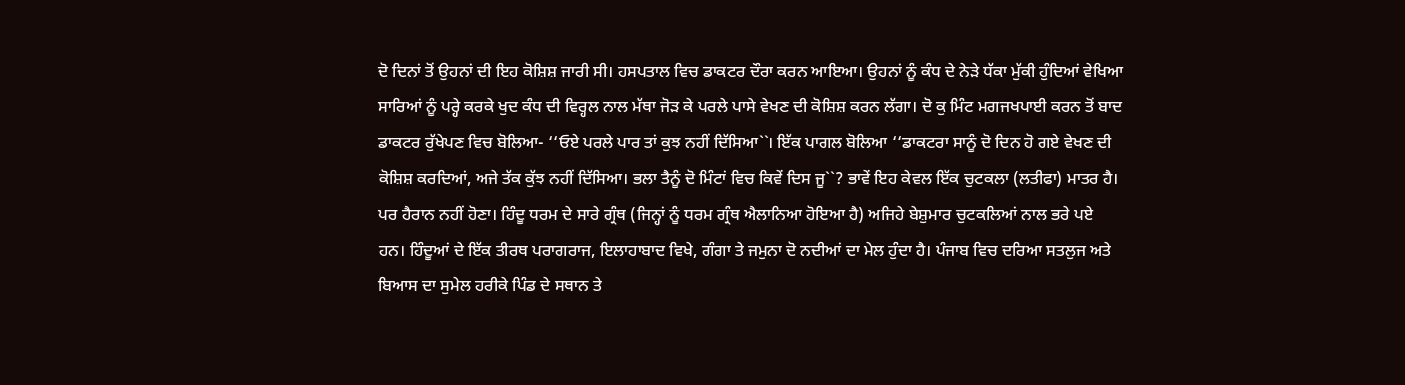ਦੋ ਦਿਨਾਂ ਤੋਂ ਉਹਨਾਂ ਦੀ ਇਹ ਕੋਸ਼ਿਸ਼ ਜਾਰੀ ਸੀ। ਹਸਪਤਾਲ ਵਿਚ ਡਾਕਟਰ ਦੌਰਾ ਕਰਨ ਆਇਆ। ਉਹਨਾਂ ਨੂੰ ਕੰਧ ਦੇ ਨੇੜੇ ਧੱਕਾ ਮੁੱਕੀ ਹੁੰਦਿਆਂ ਵੇਖਿਆ ਸਾਰਿਆਂ ਨੂੰ ਪਰ੍ਹੇ ਕਰਕੇ ਖੁਦ ਕੰਧ ਦੀ ਵਿਰ੍ਹਲ ਨਾਲ ਮੱਥਾ ਜੋੜ ਕੇ ਪਰਲੇ ਪਾਸੇ ਵੇਖਣ ਦੀ ਕੋਸ਼ਿਸ਼ ਕਰਨ ਲੱਗਾ। ਦੋ ਕੁ ਮਿੰਟ ਮਗਜਖਪਾਈ ਕਰਨ ਤੋਂ ਬਾਦ ਡਾਕਟਰ ਰੁੱਖੇਪਣ ਵਿਚ ਬੋਲਿਆ- ‘‘ਓਏ ਪਰਲੇ ਪਾਰ ਤਾਂ ਕੁਝ ਨਹੀਂ ਦਿੱਸਿਆ``। ਇੱਕ ਪਾਗਲ ਬੋਲਿਆ ‘‘ਡਾਕਟਰਾ ਸਾਨੂੰ ਦੋ ਦਿਨ ਹੋ ਗਏ ਵੇਖਣ ਦੀ ਕੋਸ਼ਿਸ਼ ਕਰਦਿਆਂ, ਅਜੇ ਤੱਕ ਕੁੱਝ ਨਹੀਂ ਦਿੱਸਿਆ। ਭਲਾ ਤੈਨੂੰ ਦੋ ਮਿੰਟਾਂ ਵਿਚ ਕਿਵੇਂ ਦਿਸ ਜੂ``? ਭਾਵੇਂ ਇਹ ਕੇਵਲ ਇੱਕ ਚੁਟਕਲਾ (ਲਤੀਫਾ) ਮਾਤਰ ਹੈ। ਪਰ ਹੈਰਾਨ ਨਹੀਂ ਹੋਣਾ। ਹਿੰਦੂ ਧਰਮ ਦੇ ਸਾਰੇ ਗ੍ਰੰਥ (ਜਿਨ੍ਹਾਂ ਨੂੰ ਧਰਮ ਗ੍ਰੰਥ ਐਲਾਨਿਆ ਹੋਇਆ ਹੈ) ਅਜਿਹੇ ਬੇਸ਼ੁਮਾਰ ਚੁਟਕਲਿਆਂ ਨਾਲ ਭਰੇ ਪਏ ਹਨ। ਹਿੰਦੂਆਂ ਦੇ ਇੱਕ ਤੀਰਥ ਪਰਾਗਰਾਜ, ਇਲਾਹਾਬਾਦ ਵਿਖੇ, ਗੰਗਾ ਤੇ ਜਮੁਨਾ ਦੋ ਨਦੀਆਂ ਦਾ ਮੇਲ ਹੁੰਦਾ ਹੈ। ਪੰਜਾਬ ਵਿਚ ਦਰਿਆ ਸਤਲੁਜ ਅਤੇ ਬਿਆਸ ਦਾ ਸੁਮੇਲ ਹਰੀਕੇ ਪਿੰਡ ਦੇ ਸਥਾਨ ਤੇ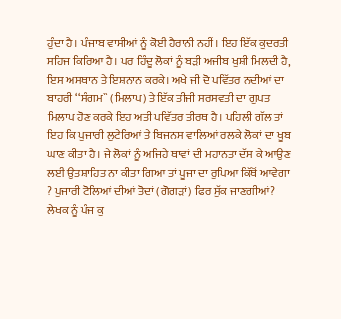ਹੁੰਦਾ ਹੈ। ਪੰਜਾਬ ਵਾਸੀਆਂ ਨੂੰ ਕੋਈ ਹੈਰਾਨੀ ਨਹੀਂ। ਇਹ ਇੱਕ ਕੁਦਰਤੀ ਸਹਿਜ ਕਿਰਿਆ ਹੈ। ਪਰ ਹਿੰਦੂ ਲੋਕਾਂ ਨੂੰ ਬੜੀ ਅਜੀਬ ਖੁਸ਼ੀ ਮਿਲਦੀ ਹੈ, ਇਸ ਅਸਥਾਨ ਤੇ ਇਸ਼ਨਾਨ ਕਰਕੇ। ਅਖੇ ਜੀ ਦੋ ਪਵਿੱਤਰ ਨਦੀਆਂ ਦਾ ਬਾਹਰੀ ‘‘ਸੰਗਮ`` (ਮਿਲਾਪ) ਤੇ ਇੱਕ ਤੀਜੀ ਸਰਸਵਤੀ ਦਾ ਗੁਪਤ ਮਿਲਾਪ ਹੋਣ ਕਰਕੇ ਇਹ ਅਤੀ ਪਵਿੱਤਰ ਤੀਰਥ ਹੈ। ਪਹਿਲੀ ਗੱਲ ਤਾਂ ਇਹ ਕਿ ਪੁਜਾਰੀ ਲੁਟੇਰਿਆਂ ਤੇ ਬਿਜਨਸ ਵਾਲਿਆਂ ਰਲਕੇ ਲੋਕਾਂ ਦਾ ਖੂਬ ਘਾਣ ਕੀਤਾ ਹੈ। ਜੇ ਲੋਕਾਂ ਨੂੰ ਅਜਿਹੇ ਥਾਵਾਂ ਦੀ ਮਹਾਨਤਾ ਦੱਸ ਕੇ ਆਉਣ ਲਈ ਉਤਸ਼ਾਹਿਤ ਨਾ ਕੀਤਾ ਗਿਆ ਤਾਂ ਪੂਜਾ ਦਾ ਰੁਪਿਆ ਕਿੱਥੋਂ ਆਵੇਗਾ ? ਪੁਜਾਰੀ ਟੋਲਿਆਂ ਦੀਆਂ ਤੋਦਾਂ (ਗੋਗੜਾਂ) ਫਿਰ ਸੁੱਕ ਜਾਣਗੀਆਂ? ਲੇਖਕ ਨੂੰ ਪੰਜ ਕੁ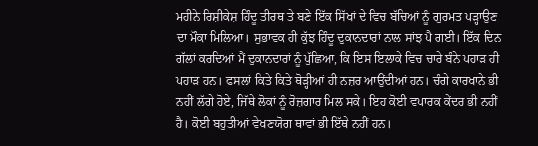ਮਹੀਨੇ ਰਿਸ਼ੀਕੇਸ਼ ਹਿੰਦੂ ਤੀਰਥ ਤੇ ਬਣੇ ਇੱਕ ਸਿੱਖਾਂ ਦੇ ਵਿਚ ਬੱਚਿਆਂ ਨੂੰ ਗੁਰਮਤ ਪੜ੍ਹਾਉਣ ਦਾ ਮੌਕਾ ਮਿਲਿਆ। ਸੁਭਾਵਕ ਹੀ ਕੁੱਝ ਹਿੰਦੂ ਦੁਕਾਨਦਾਰਾਂ ਨਾਲ ਸਾਂਝ ਪੈ ਗਈ। ਇੱਕ ਦਿਨ ਗੱਲਾਂ ਕਰਦਿਆਂ ਮੈਂ ਦੁਕਾਨਦਾਰਾਂ ਨੂੰ ਪੁੱਛਿਆ, ਕਿ ਇਸ ਇਲਾਕੇ ਵਿਚ ਚਾਰੇ ਬੰਨੇ ਪਹਾੜ ਹੀ ਪਹਾੜ ਹਨ। ਫਸਲਾਂ ਕਿਤੇ ਕਿਤੇ ਥੋੜ੍ਹੀਆਂ ਹੀ ਨਜ਼ਰ ਆਉਂਦੀਆਂ ਹਨ। ਚੰਗੇ ਕਾਰਖਾਨੇ ਭੀ ਨਹੀਂ ਲੱਗੇ ਹੋਏ, ਜਿੱਥੇ ਲੋਕਾਂ ਨੂੰ ਰੋਜ਼ਗਾਰ ਮਿਲ ਸਕੇ। ਇਹ ਕੋਈ ਵਪਾਰਕ ਕੇਂਦਰ ਭੀ ਨਹੀਂ ਹੈ। ਕੋਈ ਬਹੁਤੀਆਂ ਵੇਖਣਯੋਗ ਥਾਵਾਂ ਭੀ ਇੱਥੇ ਨਹੀਂ ਹਨ।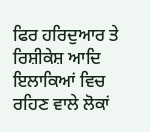ਫਿਰ ਹਰਿਦੁਆਰ ਤੇ ਰਿਸ਼ੀਕੇਸ਼ ਆਦਿ ਇਲਾਕਿਆਂ ਵਿਚ ਰਹਿਣ ਵਾਲੇ ਲੋਕਾਂ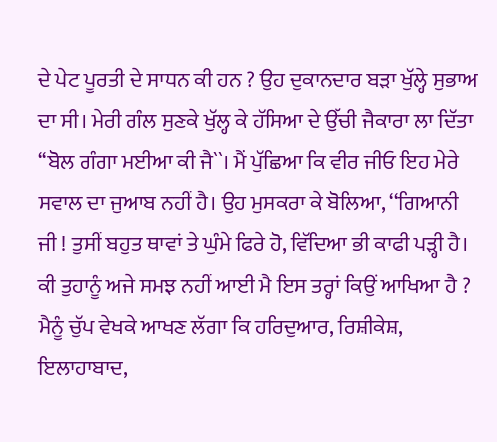ਦੇ ਪੇਟ ਪੂਰਤੀ ਦੇ ਸਾਧਨ ਕੀ ਹਨ ? ਉਹ ਦੁਕਾਨਦਾਰ ਬੜਾ ਖੁੱਲ੍ਹੇ ਸੁਭਾਅ ਦਾ ਸੀ। ਮੇਰੀ ਗੰਲ ਸੁਣਕੇ ਖੁੱਲ੍ਹ ਕੇ ਹੱਸਿਆ ਦੇ ਉੱਚੀ ਜੈਕਾਰਾ ਲਾ ਦਿੱਤਾ ‘‘ਬੋਲ ਗੰਗਾ ਮਈਆ ਕੀ ਜੈ``। ਮੈਂ ਪੁੱਛਿਆ ਕਿ ਵੀਰ ਜੀਓ ਇਹ ਮੇਰੇ ਸਵਾਲ ਦਾ ਜੁਆਬ ਨਹੀਂ ਹੈ। ਉਹ ਮੁਸਕਰਾ ਕੇ ਬੋਲਿਆ, ‘‘ਗਿਆਨੀ ਜੀ ! ਤੁਸੀਂ ਬਹੁਤ ਥਾਵਾਂ ਤੇ ਘੁੰਮੇ ਫਿਰੇ ਹੋ, ਵਿੱਦਿਆ ਭੀ ਕਾਫੀ ਪੜ੍ਹੀ ਹੈ। ਕੀ ਤੁਹਾਨੂੰ ਅਜੇ ਸਮਝ ਨਹੀਂ ਆਈ ਮੈ ਇਸ ਤਰ੍ਹਾਂ ਕਿਉਂ ਆਖਿਆ ਹੈ ? ਮੈਨੂੰ ਚੁੱਪ ਵੇਖਕੇ ਆਖਣ ਲੱਗਾ ਕਿ ਹਰਿਦੁਆਰ, ਰਿਸ਼ੀਕੇਸ਼, ਇਲਾਹਾਬਾਦ,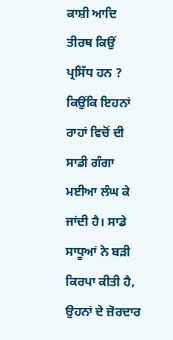ਕਾਸ਼ੀ ਆਦਿ ਤੀਰਥ ਕਿਉਂ ਪ੍ਰਸਿੱਧ ਹਨ ? ਕਿਉਂਕਿ ਇਹਨਾਂ ਰਾਹਾਂ ਵਿਚੋਂ ਦੀ ਸਾਡੀ ਗੰਗਾ ਮਈਆ ਲੰਘ ਕੇ ਜਾਂਦੀ ਹੈ। ਸਾਡੇ ਸਾਧੂਆਂ ਨੇ ਬੜੀ ਕਿਰਪਾ ਕੀਤੀ ਹੈ, ਉਹਨਾਂ ਦੇ ਜ਼ੋਰਦਾਰ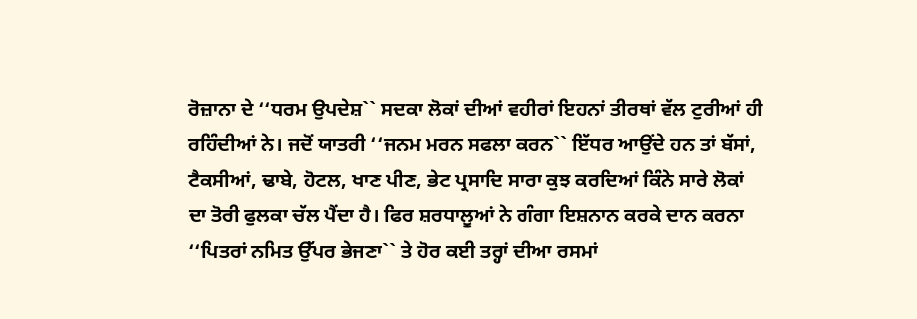ਰੋਜ਼ਾਨਾ ਦੇ ‘‘ਧਰਮ ਉਪਦੇਸ਼`` ਸਦਕਾ ਲੋਕਾਂ ਦੀਆਂ ਵਹੀਰਾਂ ਇਹਨਾਂ ਤੀਰਥਾਂ ਵੱਲ ਟੁਰੀਆਂ ਹੀ ਰਹਿੰਦੀਆਂ ਨੇ। ਜਦੋਂ ਯਾਤਰੀ ‘‘ਜਨਮ ਮਰਨ ਸਫਲਾ ਕਰਨ`` ਇੱਧਰ ਆਉਂਦੇ ਹਨ ਤਾਂ ਬੱਸਾਂ, ਟੈਕਸੀਆਂ, ਢਾਬੇ, ਹੋਟਲ, ਖਾਣ ਪੀਣ, ਭੇਟ ਪ੍ਰਸਾਦਿ ਸਾਰਾ ਕੁਝ ਕਰਦਿਆਂ ਕਿੰਨੇ ਸਾਰੇ ਲੋਕਾਂ ਦਾ ਤੋਰੀ ਫੁਲਕਾ ਚੱਲ ਪੈਂਦਾ ਹੈ। ਫਿਰ ਸ਼ਰਧਾਲੂਆਂ ਨੇ ਗੰਗਾ ਇਸ਼ਨਾਨ ਕਰਕੇ ਦਾਨ ਕਰਨਾ ‘‘ਪਿਤਰਾਂ ਨਮਿਤ ਉੱਪਰ ਭੇਜਣਾ`` ਤੇ ਹੋਰ ਕਈ ਤਰ੍ਹਾਂ ਦੀਆ ਰਸਮਾਂ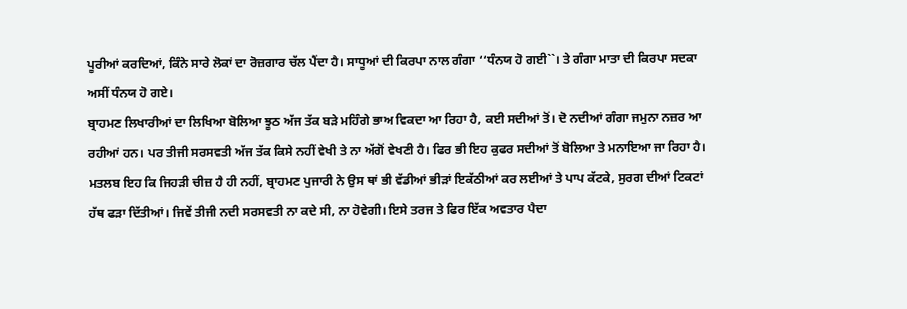ਪੂਰੀਆਂ ਕਰਦਿਆਂ, ਕਿੰਨੇ ਸਾਰੇ ਲੋਕਾਂ ਦਾ ਰੋਜ਼ਗਾਰ ਚੱਲ ਪੈਂਦਾ ਹੈ। ਸਾਧੂਆਂ ਦੀ ਕਿਰਪਾ ਨਾਲ ਗੰਗਾ ‘‘ਧੰਨਯ ਹੋ ਗਈ``। ਤੇ ਗੰਗਾ ਮਾਤਾ ਦੀ ਕਿਰਪਾ ਸਦਕਾ ਅਸੀਂ ਧੰਨਯ ਹੋ ਗਏ।
ਬ੍ਰਾਹਮਣ ਲਿਖਾਰੀਆਂ ਦਾ ਲਿਖਿਆ ਬੋਲਿਆ ਝੂਠ ਅੱਜ ਤੱਕ ਬੜੇ ਮਹਿੰਗੇ ਭਾਅ ਵਿਕਦਾ ਆ ਰਿਹਾ ਹੈ, ਕਈ ਸਦੀਆਂ ਤੋਂ। ਦੋ ਨਦੀਆਂ ਗੰਗਾ ਜਮੁਨਾ ਨਜ਼ਰ ਆ ਰਹੀਆਂ ਹਨ। ਪਰ ਤੀਜੀ ਸਰਸਵਤੀ ਅੱਜ ਤੱਕ ਕਿਸੇ ਨਹੀਂ ਵੇਖੀ ਤੇ ਨਾ ਅੱਗੋਂ ਵੇਖਣੀ ਹੈ। ਫਿਰ ਭੀ ਇਹ ਕੁਫਰ ਸਦੀਆਂ ਤੋਂ ਬੋਲਿਆ ਤੇ ਮਨਾਇਆ ਜਾ ਰਿਹਾ ਹੈ। ਮਤਲਬ ਇਹ ਕਿ ਜਿਹੜੀ ਚੀਜ਼ ਹੈ ਹੀ ਨਹੀਂ, ਬ੍ਰਾਹਮਣ ਪੁਜਾਰੀ ਨੇ ਉਸ ਥਾਂ ਭੀ ਵੱਡੀਆਂ ਭੀੜਾਂ ਇਕੱਠੀਆਂ ਕਰ ਲਈਆਂ ਤੇ ਪਾਪ ਕੱਟਕੇ, ਸੁਰਗ ਦੀਆਂ ਟਿਕਟਾਂ ਹੱਥ ਫੜਾ ਦਿੱਤੀਆਂ। ਜਿਵੇਂ ਤੀਜੀ ਨਦੀ ਸਰਸਵਤੀ ਨਾ ਕਦੇ ਸੀ, ਨਾ ਹੋਵੇਗੀ। ਇਸੇ ਤਰਜ ਤੇ ਫਿਰ ਇੱਕ ਅਵਤਾਰ ਪੈਦਾ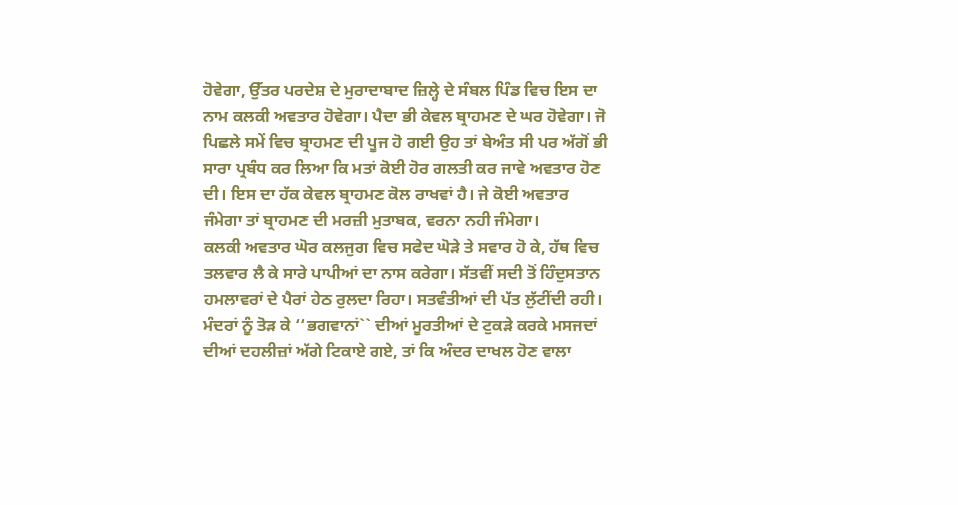ਹੋਵੇਗਾ, ਉੱਤਰ ਪਰਦੇਸ਼ ਦੇ ਮੁਰਾਦਾਬਾਦ ਜ਼ਿਲ੍ਹੇ ਦੇ ਸੰਬਲ ਪਿੰਡ ਵਿਚ ਇਸ ਦਾ ਨਾਮ ਕਲਕੀ ਅਵਤਾਰ ਹੋਵੇਗਾ। ਪੈਦਾ ਭੀ ਕੇਵਲ ਬ੍ਰਾਹਮਣ ਦੇ ਘਰ ਹੋਵੇਗਾ। ਜੋ ਪਿਛਲੇ ਸਮੇਂ ਵਿਚ ਬ੍ਰਾਹਮਣ ਦੀ ਪੂਜ ਹੋ ਗਈ ਉਹ ਤਾਂ ਬੇਅੰਤ ਸੀ ਪਰ ਅੱਗੋਂ ਭੀ ਸਾਰਾ ਪ੍ਰਬੰਧ ਕਰ ਲਿਆ ਕਿ ਮਤਾਂ ਕੋਈ ਹੋਰ ਗਲਤੀ ਕਰ ਜਾਵੇ ਅਵਤਾਰ ਹੋਣ ਦੀ। ਇਸ ਦਾ ਹੱਕ ਕੇਵਲ ਬ੍ਰਾਹਮਣ ਕੋਲ ਰਾਖਵਾਂ ਹੈ। ਜੇ ਕੋਈ ਅਵਤਾਰ ਜੰਮੇਗਾ ਤਾਂ ਬ੍ਰਾਹਮਣ ਦੀ ਮਰਜ਼ੀ ਮੁਤਾਬਕ, ਵਰਨਾ ਨਹੀ ਜੰਮੇਗਾ।
ਕਲਕੀ ਅਵਤਾਰ ਘੋਰ ਕਲਜੁਗ ਵਿਚ ਸਫੇਦ ਘੋੜੇ ਤੇ ਸਵਾਰ ਹੋ ਕੇ, ਹੱਥ ਵਿਚ ਤਲਵਾਰ ਲੈ ਕੇ ਸਾਰੇ ਪਾਪੀਆਂ ਦਾ ਨਾਸ ਕਰੇਗਾ। ਸੱਤਵੀਂ ਸਦੀ ਤੋਂ ਹਿੰਦੁਸਤਾਨ ਹਮਲਾਵਰਾਂ ਦੇ ਪੈਰਾਂ ਹੇਠ ਰੁਲਦਾ ਰਿਹਾ। ਸਤਵੰਤੀਆਂ ਦੀ ਪੱਤ ਲੁੱਟੀਂਦੀ ਰਹੀ। ਮੰਦਰਾਂ ਨੂੰ ਤੋੜ ਕੇ ‘‘ਭਗਵਾਨਾਂ`` ਦੀਆਂ ਮੂਰਤੀਆਂ ਦੇ ਟੁਕੜੇ ਕਰਕੇ ਮਸਜਦਾਂ ਦੀਆਂ ਦਹਲੀਜ਼ਾਂ ਅੱਗੇ ਟਿਕਾਏ ਗਏ, ਤਾਂ ਕਿ ਅੰਦਰ ਦਾਖਲ ਹੋਣ ਵਾਲਾ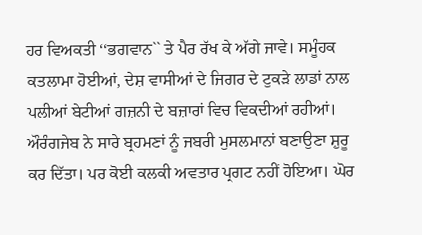ਹਰ ਵਿਅਕਤੀ ‘‘ਭਗਵਾਨ`` ਤੇ ਪੈਰ ਰੱਖ ਕੇ ਅੱਗੇ ਜਾਵੇ। ਸਮੂੰਹਕ ਕਤਲਾਮਾ ਹੋਈਆਂ, ਦੇਸ਼ ਵਾਸੀਆਂ ਦੇ ਜਿਗਰ ਦੇ ਟੁਕੜੇ ਲਾਡਾਂ ਨਾਲ ਪਲੀਆਂ ਬੇਟੀਆਂ ਗਜ਼ਨੀ ਦੇ ਬਜ਼ਾਰਾਂ ਵਿਚ ਵਿਕਦੀਆਂ ਰਹੀਆਂ। ਔਰੰਗਜੇਬ ਨੇ ਸਾਰੇ ਬ੍ਰਹਮਣਾਂ ਨੂੰ ਜਬਰੀ ਮੁਸਲਮਾਨਾਂ ਬਣਾਉਣਾ ਸ਼ੁਰੂ ਕਰ ਦਿੱਤਾ। ਪਰ ਕੋਈ ਕਲਕੀ ਅਵਤਾਰ ਪ੍ਰਗਟ ਨਹੀਂ ਹੋਇਆ। ਘੋਰ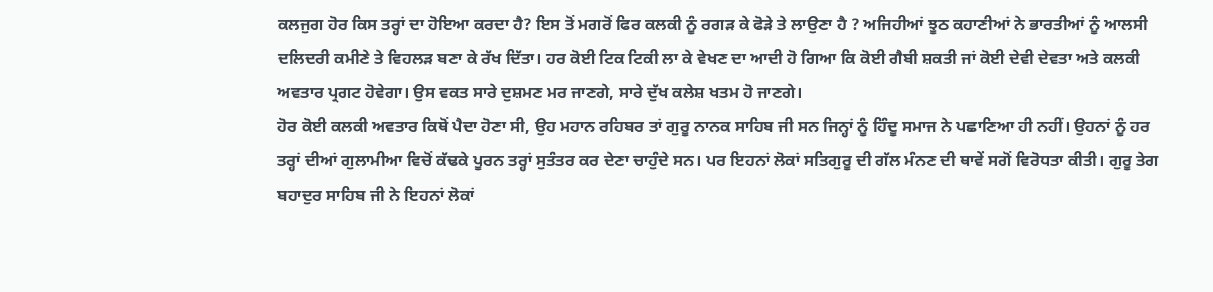ਕਲਜੁਗ ਹੋਰ ਕਿਸ ਤਰ੍ਹਾਂ ਦਾ ਹੋਇਆ ਕਰਦਾ ਹੈ? ਇਸ ਤੋਂ ਮਗਰੋਂ ਫਿਰ ਕਲਕੀ ਨੂੰ ਰਗੜ ਕੇ ਫੋੜੇ ਤੇ ਲਾਉਣਾ ਹੈ ? ਅਜਿਹੀਆਂ ਝੂਠ ਕਹਾਣੀਆਂ ਨੇ ਭਾਰਤੀਆਂ ਨੂੰ ਆਲਸੀ ਦਲਿਦਰੀ ਕਮੀਣੇ ਤੇ ਵਿਹਲੜ ਬਣਾ ਕੇ ਰੱਖ ਦਿੱਤਾ। ਹਰ ਕੋਈ ਟਿਕ ਟਿਕੀ ਲਾ ਕੇ ਵੇਖਣ ਦਾ ਆਦੀ ਹੋ ਗਿਆ ਕਿ ਕੋਈ ਗੈਬੀ ਸ਼ਕਤੀ ਜਾਂ ਕੋਈ ਦੇਵੀ ਦੇਵਤਾ ਅਤੇ ਕਲਕੀ ਅਵਤਾਰ ਪ੍ਰਗਟ ਹੋਵੇਗਾ। ਉਸ ਵਕਤ ਸਾਰੇ ਦੁਸ਼ਮਣ ਮਰ ਜਾਣਗੇ, ਸਾਰੇ ਦੁੱਖ ਕਲੇਸ਼ ਖਤਮ ਹੋ ਜਾਣਗੇ।
ਹੋਰ ਕੋਈ ਕਲਕੀ ਅਵਤਾਰ ਕਿਥੋਂ ਪੈਦਾ ਹੋਣਾ ਸੀ, ਉਹ ਮਹਾਨ ਰਹਿਬਰ ਤਾਂ ਗੁਰੂ ਨਾਨਕ ਸਾਹਿਬ ਜੀ ਸਨ ਜਿਨ੍ਹਾਂ ਨੂੰ ਹਿੰਦੂ ਸਮਾਜ ਨੇ ਪਛਾਣਿਆ ਹੀ ਨਹੀਂ। ਉਹਨਾਂ ਨੂੰ ਹਰ ਤਰ੍ਹਾਂ ਦੀਆਂ ਗੁਲਾਮੀਆ ਵਿਚੋਂ ਕੱਢਕੇ ਪੂਰਨ ਤਰ੍ਹਾਂ ਸੁਤੰਤਰ ਕਰ ਦੇਣਾ ਚਾਹੁੰਦੇ ਸਨ। ਪਰ ਇਹਨਾਂ ਲੋਕਾਂ ਸਤਿਗੁਰੂ ਦੀ ਗੱਲ ਮੰਨਣ ਦੀ ਥਾਵੇਂ ਸਗੋਂ ਵਿਰੋਧਤਾ ਕੀਤੀ। ਗੁਰੂ ਤੇਗ ਬਹਾਦੁਰ ਸਾਹਿਬ ਜੀ ਨੇ ਇਹਨਾਂ ਲੋਕਾਂ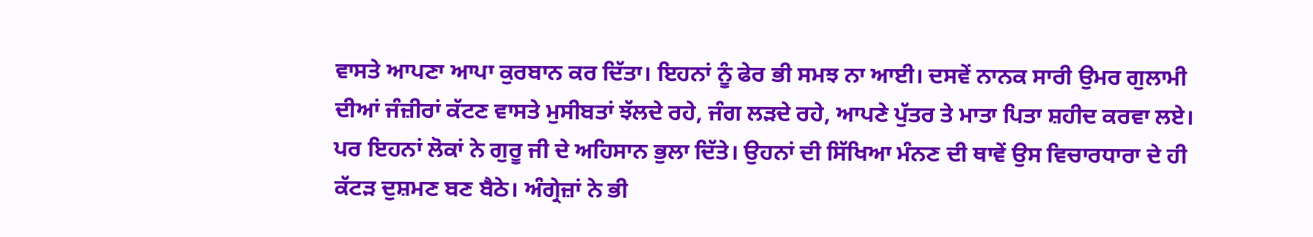ਵਾਸਤੇ ਆਪਣਾ ਆਪਾ ਕੁਰਬਾਨ ਕਰ ਦਿੱਤਾ। ਇਹਨਾਂ ਨੂੰ ਫੇਰ ਭੀ ਸਮਝ ਨਾ ਆਈ। ਦਸਵੇਂ ਨਾਨਕ ਸਾਰੀ ਉਮਰ ਗੁਲਾਮੀ ਦੀਆਂ ਜੰਜ਼ੀਰਾਂ ਕੱਟਣ ਵਾਸਤੇ ਮੁਸੀਬਤਾਂ ਝੱਲਦੇ ਰਹੇ, ਜੰਗ ਲੜਦੇ ਰਹੇ, ਆਪਣੇ ਪੁੱਤਰ ਤੇ ਮਾਤਾ ਪਿਤਾ ਸ਼ਹੀਦ ਕਰਵਾ ਲਏ। ਪਰ ਇਹਨਾਂ ਲੋਕਾਂ ਨੇ ਗੁਰੂ ਜੀ ਦੇ ਅਹਿਸਾਨ ਭੁਲਾ ਦਿੱਤੇ। ਉਹਨਾਂ ਦੀ ਸਿੱਖਿਆ ਮੰਨਣ ਦੀ ਥਾਵੇਂ ਉਸ ਵਿਚਾਰਧਾਰਾ ਦੇ ਹੀ ਕੱਟੜ ਦੁਸ਼ਮਣ ਬਣ ਬੈਠੇ। ਅੰਗ੍ਰੇਜ਼ਾਂ ਨੇ ਭੀ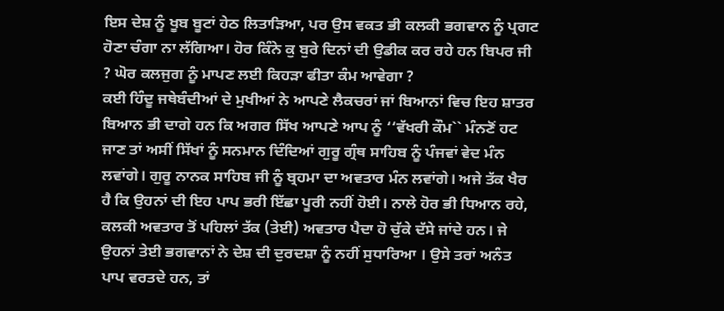ਇਸ ਦੇਸ਼ ਨੂੰ ਖੂਬ ਬੂਟਾਂ ਹੇਠ ਲਿਤਾੜਿਆ, ਪਰ ਉਸ ਵਕਤ ਭੀ ਕਲਕੀ ਭਗਵਾਨ ਨੂੰ ਪ੍ਰਗਟ ਹੋਣਾ ਚੰਗਾ ਨਾ ਲੱਗਿਆ। ਹੋਰ ਕਿੰਨੇ ਕੁ ਬੁਰੇ ਦਿਨਾਂ ਦੀ ਉਡੀਕ ਕਰ ਰਹੇ ਹਨ ਬਿਪਰ ਜੀ ? ਘੋਰ ਕਲਜੁਗ ਨੂੰ ਮਾਪਣ ਲਈ ਕਿਹੜਾ ਫੀਤਾ ਕੰਮ ਆਵੇਗਾ ?
ਕਈ ਹਿੰਦੂ ਜਥੇਬੰਦੀਆਂ ਦੇ ਮੁਖੀਆਂ ਨੇ ਆਪਣੇ ਲੈਕਚਰਾਂ ਜਾਂ ਬਿਆਨਾਂ ਵਿਚ ਇਹ ਸ਼ਾਤਰ ਬਿਆਨ ਭੀ ਦਾਗੇ ਹਨ ਕਿ ਅਗਰ ਸਿੱਖ ਆਪਣੇ ਆਪ ਨੂੰ ‘‘ਵੱਖਰੀ ਕੌਮ`` ਮੰਨਣੋਂ ਹਟ ਜਾਣ ਤਾਂ ਅਸੀਂ ਸਿੱਖਾਂ ਨੂੰ ਸਨਮਾਨ ਦਿੰਦਿਆਂ ਗੁਰੂ ਗ੍ਰੰਥ ਸਾਹਿਬ ਨੂੰ ਪੰਜਵਾਂ ਵੇਦ ਮੰਨ ਲਵਾਂਗੇ। ਗੁਰੂ ਨਾਨਕ ਸਾਹਿਬ ਜੀ ਨੂੰ ਬ੍ਰਹਮਾ ਦਾ ਅਵਤਾਰ ਮੰਨ ਲਵਾਂਗੇ। ਅਜੇ ਤੱਕ ਖੈਰ ਹੈ ਕਿ ਉਹਨਾਂ ਦੀ ਇਹ ਪਾਪ ਭਰੀ ਇੱਛਾ ਪੂਰੀ ਨਹੀਂ ਹੋਈ। ਨਾਲੇ ਹੋਰ ਭੀ ਧਿਆਨ ਰਹੇ, ਕਲਕੀ ਅਵਤਾਰ ਤੋਂ ਪਹਿਲਾਂ ਤੱਕ (ਤੇਈ) ਅਵਤਾਰ ਪੈਦਾ ਹੋ ਚੁੱਕੇ ਦੱਸੇ ਜਾਂਦੇ ਹਨ। ਜੇ ਉਹਨਾਂ ਤੇਈ ਭਗਵਾਨਾਂ ਨੇ ਦੇਸ਼ ਦੀ ਦੁਰਦਸ਼ਾ ਨੂੰ ਨਹੀਂ ਸੁਧਾਰਿਆ । ਉਸੇ ਤਰਾਂ ਅਨੰਤ ਪਾਪ ਵਰਤਦੇ ਹਨ, ਤਾਂ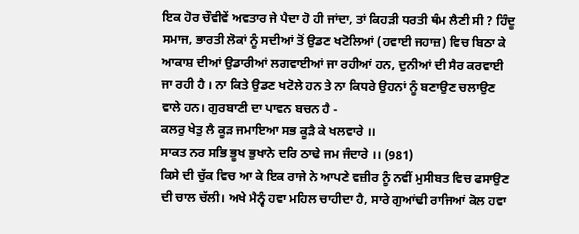ਇਕ ਹੋਰ ਚੌਵੀਵੇਂ ਅਵਤਾਰ ਜੇ ਪੈਦਾ ਹੋ ਹੀ ਜਾਂਦਾ, ਤਾਂ ਕਿਹੜੀ ਧਰਤੀ ਥੰਮ ਲੈਣੀ ਸੀ ? ਹਿੰਦੂ ਸਮਾਜ, ਭਾਰਤੀ ਲੋਕਾਂ ਨੂੰ ਸਦੀਆਂ ਤੋਂ ਉਡਣ ਖਟੋਲਿਆਂ (ਹਵਾਈ ਜਹਾਜ਼) ਵਿਚ ਬਿਠਾ ਕੇ ਆਕਾਸ਼ ਦੀਆਂ ਉਡਾਰੀਆਂ ਲਗਵਾਈਆਂ ਜਾ ਰਹੀਆਂ ਹਨ, ਦੁਨੀਆਂ ਦੀ ਸੈਰ ਕਰਵਾਈ ਜਾ ਰਹੀ ਹੈ । ਨਾ ਕਿਤੇ ਉਡਣ ਖਟੋਲੇ ਹਨ ਤੇ ਨਾ ਕਿਧਰੇ ਉਹਨਾਂ ਨੂੰ ਬਣਾਉਣ ਚਲਾਉਣ ਵਾਲੇ ਹਨ। ਗੁਰਬਾਣੀ ਦਾ ਪਾਵਨ ਬਚਨ ਹੈ -
ਕਲਰੁ ਖੇਤੁ ਲੈ ਕੂੜ ਜਮਾਇਆ ਸਭ ਕੂੜੈ ਕੇ ਖਲਵਾਰੇ ।।
ਸਾਕਤ ਨਰ ਸਭਿ ਭੂਖ ਭੁਖਾਨੇ ਦਰਿ ਠਾਢੇ ਜਮ ਜੰਦਾਰੇ ।। (981)
ਕਿਸੇ ਦੀ ਚੁੱਕ ਵਿਚ ਆ ਕੇ ਇਕ ਰਾਜੇ ਨੇ ਆਪਣੇ ਵਜ਼ੀਰ ਨੂੰ ਨਵੀਂ ਮੁਸੀਬਤ ਵਿਚ ਫਸਾਉਣ ਦੀ ਚਾਲ ਚੱਲੀ। ਅਖੇ ਮੈਨ੍ਵੰ ਹਵਾ ਮਹਿਲ ਚਾਹੀਦਾ ਹੈ, ਸਾਰੇ ਗੁਆਂਢੀ ਰਾਜਿਆਂ ਕੋਲ ਹਵਾ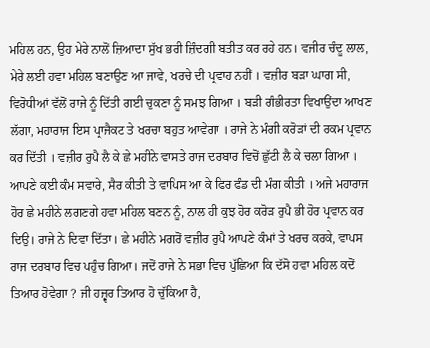ਮਹਿਲ ਹਨ, ਉਹ ਮੇਰੇ ਨਾਲੋਂ ਜ਼ਿਆਦਾ ਸੁੱਖ ਭਰੀ ਜ਼ਿੰਦਗੀ ਬਤੀਤ ਕਰ ਰਹੇ ਹਨ। ਵਜੀਰ ਚੰਦੂ ਲਾਲ, ਮੇਰੇ ਲਈ ਹਵਾ ਮਹਿਲ ਬਣਾਉਣ ਆ ਜਾਵੇ, ਖਰਚੇ ਦੀ ਪ੍ਰਵਾਹ ਨਹੀਂ । ਵਜ਼ੀਰ ਬੜਾ ਘਾਗ ਸੀ, ਵਿਰੋਧੀਆਂ ਵੱਲੋਂ ਰਾਜੇ ਨੂੰ ਦਿੱਤੀ ਗਈ ਚੁਕਣਾ ਨੂੰ ਸਮਝ ਗਿਆ । ਬੜੀ ਗੰਭੀਰਤਾ ਵਿਖਾਉਂਦਾ ਆਖਣ ਲੱਗਾ, ਮਹਾਰਾਜ ਇਸ ਪ੍ਰਾਜੈਕਟ ਤੇ ਖਰਚਾ ਬਹੁਤ ਆਵੇਗਾ । ਰਾਜੇ ਨੇ ਮੰਗੀ ਕਰੋੜਾਂ ਦੀ ਰਕਮ ਪ੍ਰਵਾਨ ਕਰ ਦਿੱਤੀ । ਵਜ਼ੀਰ ਰੁਪੈ ਲੈ ਕੇ ਛੇ ਮਹੀਨੇ ਵਾਸਤੇ ਰਾਜ ਦਰਬਾਰ ਵਿਚੋਂ ਛੁੱਟੀ ਲੈ ਕੇ ਚਲਾ ਗਿਆ । ਆਪਣੇ ਕਈ ਕੰਮ ਸਵਾਰੇ, ਸੈਰ ਕੀਤੀ ਤੇ ਵਾਪਿਸ ਆ ਕੇ ਫਿਰ ਫੰਡ ਦੀ ਮੰਗ ਕੀਤੀ । ਅਜੇ ਮਹਾਰਾਜ ਹੋਰ ਛੇ ਮਹੀਨੇ ਲਗਣਗੇ ਹਵਾ ਮਹਿਲ ਬਣਨ ਨੂੰ, ਨਾਲ ਹੀ ਕੁਝ ਹੋਰ ਕਰੋੜ ਰੁਪੈ ਭੀ ਹੋਰ ਪ੍ਰਵਾਨ ਕਰ ਦਿਉ। ਰਾਜੇ ਨੇ ਦਿਵਾ ਦਿੱਤਾ। ਛੇ ਮਹੀਨੇ ਮਗਰੋਂ ਵਜ਼ੀਰ ਰੁਪੈ ਆਪਣੇ ਕੰਮਾਂ ਤੇ ਖਰਚ ਕਰਕੇ, ਵਾਪਸ ਰਾਜ ਦਰਬਾਰ ਵਿਚ ਪਹੁੰਚ ਗਿਆ। ਜਦੋਂ ਰਾਜੇ ਨੇ ਸਭਾ ਵਿਚ ਪੁੱਛਿਆ ਕਿ ਦੱਸੋ ਹਵਾ ਮਹਿਲ ਕਦੋਂ ਤਿਆਰ ਹੋਵੇਗਾ ? ਜੀ ਹਜ਼੍ਵਰ ਤਿਆਰ ਹੋ ਚੁੱਕਿਆ ਹੈ,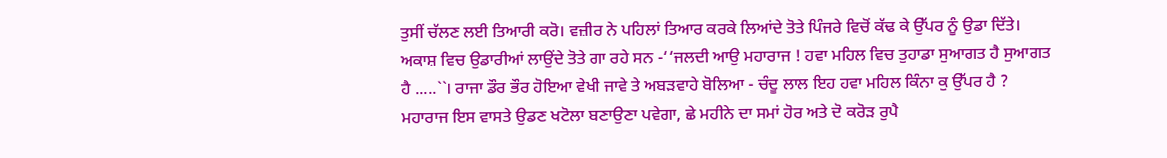ਤੁਸੀਂ ਚੱਲਣ ਲਈ ਤਿਆਰੀ ਕਰੋ। ਵਜ਼ੀਰ ਨੇ ਪਹਿਲਾਂ ਤਿਆਰ ਕਰਕੇ ਲਿਆਂਦੇ ਤੋਤੇ ਪਿੰਜਰੇ ਵਿਚੋਂ ਕੱਢ ਕੇ ਉੱਪਰ ਨੂੰ ਉਡਾ ਦਿੱਤੇ। ਅਕਾਸ਼ ਵਿਚ ਉਡਾਰੀਆਂ ਲਾਉਂਦੇ ਤੋਤੇ ਗਾ ਰਹੇ ਸਨ -‘‘ਜਲਦੀ ਆਉ ਮਹਾਰਾਜ ! ਹਵਾ ਮਹਿਲ ਵਿਚ ਤੁਹਾਡਾ ਸੁਆਗਤ ਹੈ ਸੁਆਗਤ ਹੈ .....``। ਰਾਜਾ ਡੌਰ ਭੌਰ ਹੋਇਆ ਵੇਖੀ ਜਾਵੇ ਤੇ ਅਬੜਵਾਹੇ ਬੋਲਿਆ - ਚੰਦੂ ਲਾਲ ਇਹ ਹਵਾ ਮਹਿਲ ਕਿੰਨਾ ਕੁ ਉੱਪਰ ਹੈ ? ਮਹਾਰਾਜ ਇਸ ਵਾਸਤੇ ਉਡਣ ਖਟੋਲਾ ਬਣਾਉਣਾ ਪਵੇਗਾ, ਛੇ ਮਹੀਨੇ ਦਾ ਸਮਾਂ ਹੋਰ ਅਤੇ ਦੋ ਕਰੋੜ ਰੁਪੈ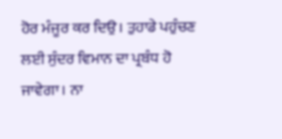ਹੋਰ ਮੰਜੂਰ ਕਰ ਦਿਉ। ਤੁਹਾਡੇ ਪਹੁੰਚਣ ਲਈ ਸੁੰਦਰ ਵਿਮਾਨ ਦਾ ਪ੍ਰਬੰਧ ਹੋ ਜਾਵੇਗਾ। ਨਾ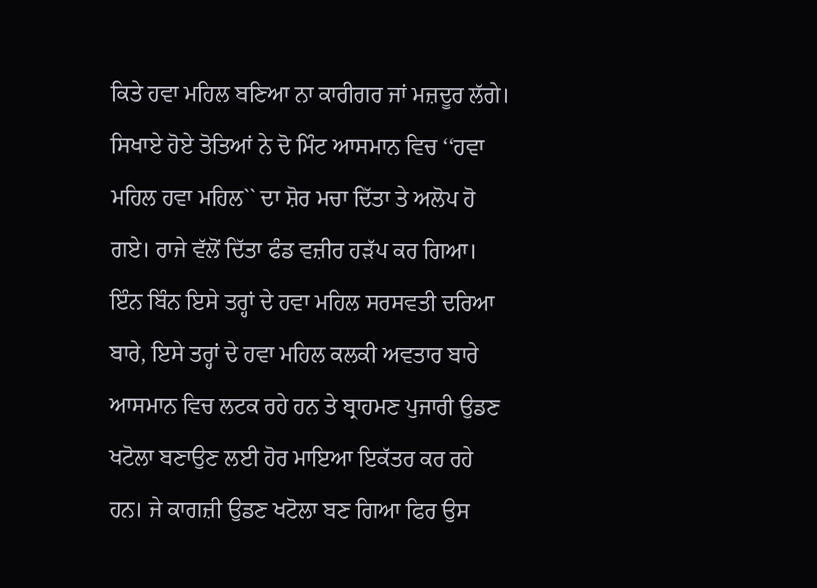ਕਿਤੇ ਹਵਾ ਮਹਿਲ ਬਣਿਆ ਨਾ ਕਾਰੀਗਰ ਜਾਂ ਮਜ਼ਦੂਰ ਲੱਗੇ। ਸਿਖਾਏ ਹੋਏ ਤੋਤਿਆਂ ਨੇ ਦੋ ਮਿੰਟ ਆਸਮਾਨ ਵਿਚ ‘‘ਹਵਾ ਮਹਿਲ ਹਵਾ ਮਹਿਲ`` ਦਾ ਸ਼ੋਰ ਮਚਾ ਦਿੱਤਾ ਤੇ ਅਲੋਪ ਹੋ ਗਏ। ਰਾਜੇ ਵੱਲੋਂ ਦਿੱਤਾ ਫੰਡ ਵਜ਼ੀਰ ਹੜੱਪ ਕਰ ਗਿਆ। ਇੰਨ ਬਿੰਨ ਇਸੇ ਤਰ੍ਹਾਂ ਦੇ ਹਵਾ ਮਹਿਲ ਸਰਸਵਤੀ ਦਰਿਆ ਬਾਰੇ, ਇਸੇ ਤਰ੍ਹਾਂ ਦੇ ਹਵਾ ਮਹਿਲ ਕਲਕੀ ਅਵਤਾਰ ਬਾਰੇ ਆਸਮਾਨ ਵਿਚ ਲਟਕ ਰਹੇ ਹਨ ਤੇ ਬ੍ਰਾਹਮਣ ਪੁਜਾਰੀ ਉਡਣ ਖਟੋਲਾ ਬਣਾਉਣ ਲਈ ਹੋਰ ਮਾਇਆ ਇਕੱਤਰ ਕਰ ਰਹੇ ਹਨ। ਜੇ ਕਾਗਜ਼ੀ ਉਡਣ ਖਟੋਲਾ ਬਣ ਗਿਆ ਫਿਰ ਉਸ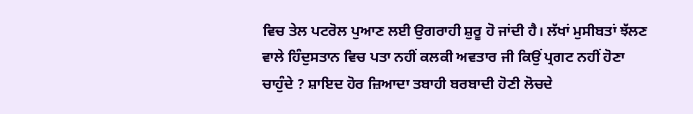ਵਿਚ ਤੇਲ ਪਟਰੋਲ ਪੁਆਣ ਲਈ ਉਗਰਾਹੀ ਸ਼ੁਰੂ ਹੋ ਜਾਂਦੀ ਹੈ। ਲੱਖਾਂ ਮੁਸੀਬਤਾਂ ਝੱਲਣ ਵਾਲੇ ਹਿੰਦੁਸਤਾਨ ਵਿਚ ਪਤਾ ਨਹੀਂ ਕਲਕੀ ਅਵਤਾਰ ਜੀ ਕਿਉਂ ਪ੍ਰਗਟ ਨਹੀਂ ਹੋਣਾ ਚਾਹੁੰਦੇ ? ਸ਼ਾਇਦ ਹੋਰ ਜ਼ਿਆਦਾ ਤਬਾਹੀ ਬਰਬਾਦੀ ਹੋਣੀ ਲੋਚਦੇ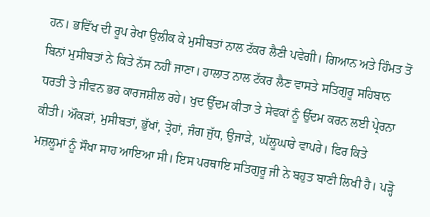ਹਨ। ਭਵਿੱਖ ਦੀ ਰੂਪ ਰੇਖਾ ਉਲੀਕ ਕੇ ਮੁਸੀਬਤਾਂ ਨਾਲ ਟੱਕਰ ਲੈਣੀ ਪਵੇਗੀ। ਗਿਆਨ ਅਤੇ ਹਿੰਮਤ ਤੋਂ ਬਿਨਾਂ ਮੁਸੀਬਤਾਂ ਨੇ ਕਿਤੇ ਨੱਸ ਨਹੀਂ ਜਾਣਾ। ਹਾਲਾਤ ਨਾਲ ਟੱਕਰ ਲੈਣ ਵਾਸਤੇ ਸਤਿਗੁਰੂ ਸਹਿਬਾਨ ਧਰਤੀ ਤੇ ਜੀਵਨ ਭਰ ਕਾਰਜਸ਼ੀਲ ਰਹੇ। ਖੁਦ ਉੱਦਮ ਕੀਤਾ ਤੇ ਸੇਵਕਾਂ ਨੂੰ ਉੱਦਮ ਕਰਨ ਲਈ ਪ੍ਰੇਰਨਾ ਕੀਤੀ। ਔਕੜਾਂ, ਮੁਸੀਬਤਾਂ, ਭੁੱਖਾਂ, ਤ੍ਰੇਹਾਂ, ਜੰਗ ਜੁੱਧ, ਉਜਾੜੇ, ਘੱਲੂਘਾਰੇ ਵਾਪਰੇ। ਫਿਰ ਕਿਤੇ ਮਜ਼ਲੂਮਾਂ ਨੂੰ ਸੌਖਾ ਸਾਹ ਆਇਆ ਸੀ। ਇਸ ਪਰਥਾਇ ਸਤਿਗੁਰੂ ਜੀ ਨੇ ਬਹੁਤ ਬਾਣੀ ਲਿਖੀ ਹੈ। ਪੜ੍ਹੋ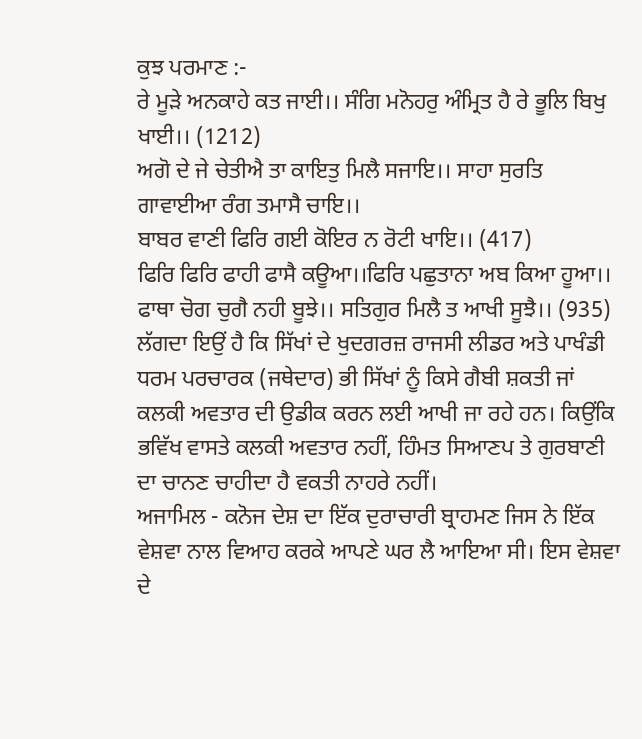ਕੁਝ ਪਰਮਾਣ :-
ਰੇ ਮੂੜੇ ਅਨਕਾਹੇ ਕਤ ਜਾਈ।। ਸੰਗਿ ਮਨੋਹਰੁ ਅੰਮ੍ਰਿਤ ਹੈ ਰੇ ਭੂਲਿ ਬਿਖੁ ਖਾਈ।। (1212)
ਅਗੋ ਦੇ ਜੇ ਚੇਤੀਐ ਤਾ ਕਾਇਤੁ ਮਿਲੈ ਸਜਾਇ।। ਸਾਹਾ ਸੁਰਤਿ ਗਾਵਾਈਆ ਰੰਗ ਤਮਾਸੈ ਚਾਇ।।
ਬਾਬਰ ਵਾਣੀ ਫਿਰਿ ਗਈ ਕੋਇਰ ਨ ਰੋਟੀ ਖਾਇ।। (417)
ਫਿਰਿ ਫਿਰਿ ਫਾਹੀ ਫਾਸੈ ਕਊਆ।।ਫਿਰਿ ਪਛੁਤਾਨਾ ਅਬ ਕਿਆ ਹੂਆ।।
ਫਾਥਾ ਚੋਗ ਚੁਗੈ ਨਹੀ ਬੂਝੇ।। ਸਤਿਗੁਰ ਮਿਲੈ ਤ ਆਖੀ ਸੂਝੈ।। (935)
ਲੱਗਦਾ ਇਉਂ ਹੈ ਕਿ ਸਿੱਖਾਂ ਦੇ ਖੁਦਗਰਜ਼ ਰਾਜਸੀ ਲੀਡਰ ਅਤੇ ਪਾਖੰਡੀ ਧਰਮ ਪਰਚਾਰਕ (ਜਥੇਦਾਰ) ਭੀ ਸਿੱਖਾਂ ਨੂੰ ਕਿਸੇ ਗੈਬੀ ਸ਼ਕਤੀ ਜਾਂ ਕਲਕੀ ਅਵਤਾਰ ਦੀ ਉਡੀਕ ਕਰਨ ਲਈ ਆਖੀ ਜਾ ਰਹੇ ਹਨ। ਕਿਉਂਕਿ ਭਵਿੱਖ ਵਾਸਤੇ ਕਲਕੀ ਅਵਤਾਰ ਨਹੀਂ, ਹਿੰਮਤ ਸਿਆਣਪ ਤੇ ਗੁਰਬਾਣੀ ਦਾ ਚਾਨਣ ਚਾਹੀਦਾ ਹੈ ਵਕਤੀ ਨਾਹਰੇ ਨਹੀਂ।
ਅਜਾਮਿਲ - ਕਨੋਜ ਦੇਸ਼ ਦਾ ਇੱਕ ਦੁਰਾਚਾਰੀ ਬ੍ਰਾਹਮਣ ਜਿਸ ਨੇ ਇੱਕ ਵੇਸ਼ਵਾ ਨਾਲ ਵਿਆਹ ਕਰਕੇ ਆਪਣੇ ਘਰ ਲੈ ਆਇਆ ਸੀ। ਇਸ ਵੇਸ਼ਵਾ ਦੇ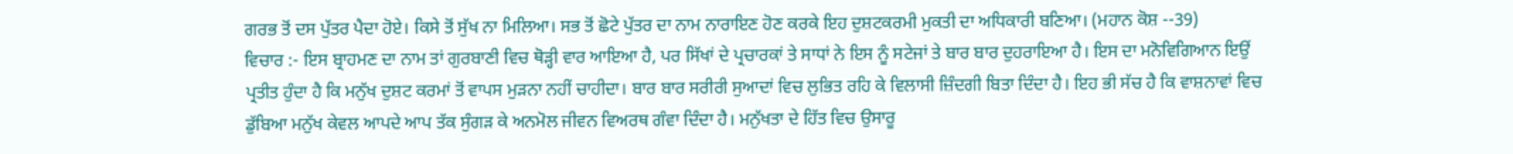ਗਰਭ ਤੋਂ ਦਸ ਪੁੱਤਰ ਪੈਦਾ ਹੋਏ। ਕਿਸੇ ਤੋਂ ਸੁੱਖ ਨਾ ਮਿਲਿਆ। ਸਭ ਤੋਂ ਛੋਟੇ ਪੁੱਤਰ ਦਾ ਨਾਮ ਨਾਰਾਇਣ ਹੋਣ ਕਰਕੇ ਇਹ ਦੁਸ਼ਟਕਰਮੀ ਮੁਕਤੀ ਦਾ ਅਧਿਕਾਰੀ ਬਣਿਆ। (ਮਹਾਨ ਕੋਸ਼ --39)
ਵਿਚਾਰ :- ਇਸ ਬ੍ਰਾਹਮਣ ਦਾ ਨਾਮ ਤਾਂ ਗੁਰਬਾਣੀ ਵਿਚ ਥੋੜ੍ਹੀ ਵਾਰ ਆਇਆ ਹੈ, ਪਰ ਸਿੱਖਾਂ ਦੇ ਪ੍ਰਚਾਰਕਾਂ ਤੇ ਸਾਧਾਂ ਨੇ ਇਸ ਨੂੰ ਸਟੇਜਾਂ ਤੇ ਬਾਰ ਬਾਰ ਦੁਹਰਾਇਆ ਹੈ। ਇਸ ਦਾ ਮਨੋਵਿਗਿਆਨ ਇਉਂ ਪ੍ਰਤੀਤ ਹੁੰਦਾ ਹੈ ਕਿ ਮਨੁੱਖ ਦੁਸ਼ਟ ਕਰਮਾਂ ਤੋਂ ਵਾਪਸ ਮੁੜਨਾ ਨਹੀਂ ਚਾਹੀਦਾ। ਬਾਰ ਬਾਰ ਸਰੀਰੀ ਸੁਆਦਾਂ ਵਿਚ ਲੁਭਿਤ ਰਹਿ ਕੇ ਵਿਲਾਸੀ ਜ਼ਿੰਦਗੀ ਬਿਤਾ ਦਿੰਦਾ ਹੈ। ਇਹ ਭੀ ਸੱਚ ਹੈ ਕਿ ਵਾਸ਼ਨਾਵਾਂ ਵਿਚ ਡੁੱਬਿਆ ਮਨੁੱਖ ਕੇਵਲ ਆਪਦੇ ਆਪ ਤੱਕ ਸੁੰਗੜ ਕੇ ਅਨਮੋਲ ਜੀਵਨ ਵਿਅਰਥ ਗੰਵਾ ਦਿੰਦਾ ਹੈ। ਮਨੁੱਖਤਾ ਦੇ ਹਿੱਤ ਵਿਚ ਉਸਾਰੂ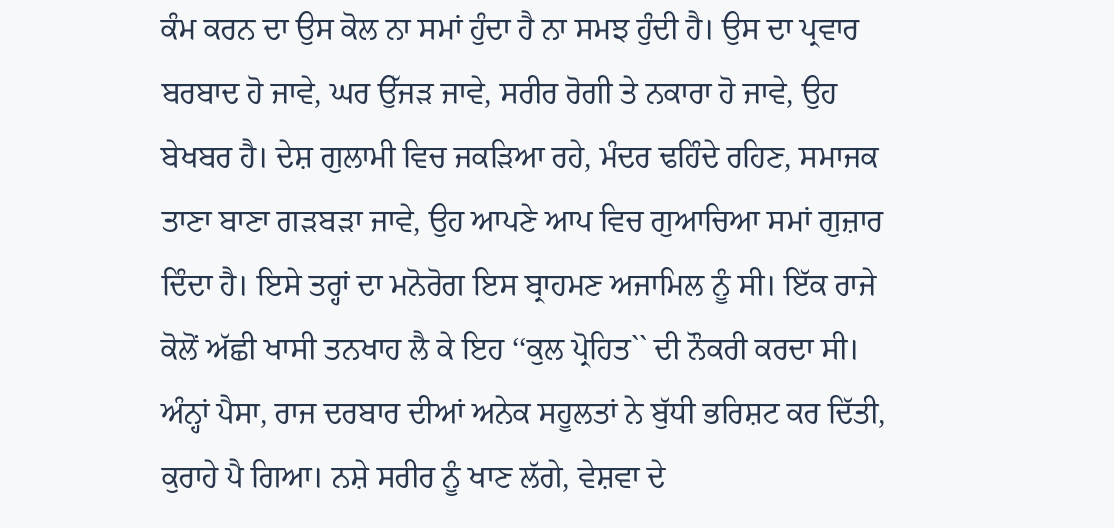ਕੰਮ ਕਰਨ ਦਾ ਉਸ ਕੋਲ ਨਾ ਸਮਾਂ ਹੁੰਦਾ ਹੈ ਨਾ ਸਮਝ ਹੁੰਦੀ ਹੈ। ਉਸ ਦਾ ਪ੍ਰਵਾਰ ਬਰਬਾਦ ਹੋ ਜਾਵੇ, ਘਰ ਉੱਜੜ ਜਾਵੇ, ਸਰੀਰ ਰੋਗੀ ਤੇ ਨਕਾਰਾ ਹੋ ਜਾਵੇ, ਉਹ ਬੇਖਬਰ ਹੈ। ਦੇਸ਼ ਗੁਲਾਮੀ ਵਿਚ ਜਕੜਿਆ ਰਹੇ, ਮੰਦਰ ਢਹਿੰਦੇ ਰਹਿਣ, ਸਮਾਜਕ ਤਾਣਾ ਬਾਣਾ ਗੜਬੜਾ ਜਾਵੇ, ਉਹ ਆਪਣੇ ਆਪ ਵਿਚ ਗੁਆਚਿਆ ਸਮਾਂ ਗੁਜ਼ਾਰ ਦਿੰਦਾ ਹੈ। ਇਸੇ ਤਰ੍ਹਾਂ ਦਾ ਮਨੋਰੋਗ ਇਸ ਬ੍ਰਾਹਮਣ ਅਜਾਮਿਲ ਨੂੰ ਸੀ। ਇੱਕ ਰਾਜੇ ਕੋਲੋਂ ਅੱਛੀ ਖਾਸੀ ਤਨਖਾਹ ਲੈ ਕੇ ਇਹ ‘‘ਕੁਲ ਪ੍ਰੋਹਿਤ`` ਦੀ ਨੌਕਰੀ ਕਰਦਾ ਸੀ। ਅੰਨ੍ਹਾਂ ਪੈਸਾ, ਰਾਜ ਦਰਬਾਰ ਦੀਆਂ ਅਨੇਕ ਸਹੂਲਤਾਂ ਨੇ ਬੁੱਧੀ ਭਰਿਸ਼ਟ ਕਰ ਦਿੱਤੀ, ਕੁਰਾਹੇ ਪੈ ਗਿਆ। ਨਸ਼ੇ ਸਰੀਰ ਨੂੰ ਖਾਣ ਲੱਗੇ, ਵੇਸ਼ਵਾ ਦੇ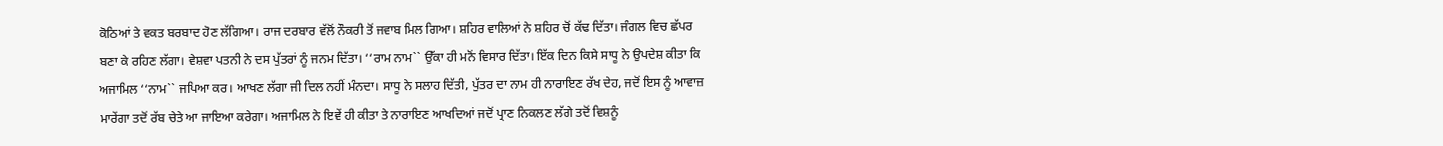ਕੋਠਿਆਂ ਤੇ ਵਕਤ ਬਰਬਾਦ ਹੋਣ ਲੱਗਿਆ। ਰਾਜ ਦਰਬਾਰ ਵੱਲੋਂ ਨੌਕਰੀ ਤੋਂ ਜਵਾਬ ਮਿਲ ਗਿਆ। ਸ਼ਹਿਰ ਵਾਲਿਆਂ ਨੇ ਸ਼ਹਿਰ ਚੋਂ ਕੱਢ ਦਿੱਤਾ। ਜੰਗਲ ਵਿਚ ਛੱਪਰ ਬਣਾ ਕੇ ਰਹਿਣ ਲੱਗਾ। ਵੇਸ਼ਵਾ ਪਤਨੀ ਨੇ ਦਸ ਪੁੱਤਰਾਂ ਨੂੰ ਜਨਮ ਦਿੱਤਾ। ‘‘ਰਾਮ ਨਾਮ`` ਉੱਕਾ ਹੀ ਮਨੋਂ ਵਿਸਾਰ ਦਿੱਤਾ। ਇੱਕ ਦਿਨ ਕਿਸੇ ਸਾਧੂ ਨੇ ਉਪਦੇਸ਼ ਕੀਤਾ ਕਿ ਅਜਾਮਿਲ ‘‘ਨਾਮ`` ਜਪਿਆ ਕਰ। ਆਖਣ ਲੱਗਾ ਜੀ ਦਿਲ ਨਹੀਂ ਮੰਨਦਾ। ਸਾਧੂ ਨੇ ਸਲਾਹ ਦਿੱਤੀ, ਪੁੱਤਰ ਦਾ ਨਾਮ ਹੀ ਨਾਰਾਇਣ ਰੱਖ ਦੇਹ, ਜਦੋਂ ਇਸ ਨੂੰ ਆਵਾਜ਼ ਮਾਰੇਂਗਾ ਤਦੋਂ ਰੱਬ ਚੇਤੇ ਆ ਜਾਇਆ ਕਰੇਗਾ। ਅਜਾਮਿਲ ਨੇ ਇਵੇਂ ਹੀ ਕੀਤਾ ਤੇ ਨਾਰਾਇਣ ਆਖਦਿਆਂ ਜਦੋਂ ਪ੍ਰਾਣ ਨਿਕਲਣ ਲੱਗੇ ਤਦੋਂ ਵਿਸ਼ਨੂੰ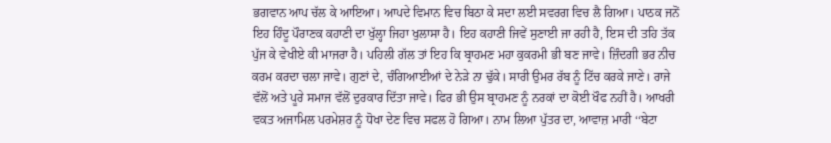ਭਗਵਾਨ ਆਪ ਚੱਲ ਕੇ ਆਇਆ। ਆਪਦੇ ਵਿਮਾਨ ਵਿਚ ਬਿਠਾ ਕੇ ਸਦਾ ਲਈ ਸਵਰਗ ਵਿਚ ਲੈ ਗਿਆ। ਪਾਠਕ ਜਨੋਂ ਇਹ ਹਿੰਦੂ ਪੌਰਾਣਕ ਕਹਾਣੀ ਦਾ ਖੁੱਲ੍ਹਾ ਜਿਹਾ ਖੁਲਾਸਾ ਹੈ। ਇਹ ਕਹਾਣੀ ਜਿਵੇਂ ਸੁਣਾਈ ਜਾ ਰਹੀ ਹੈ, ਇਸ ਦੀ ਤਹਿ ਤੱਕ ਪੁੱਜ ਕੇ ਵੇਖੀਏ ਕੀ ਮਾਜਰਾ ਹੈ। ਪਹਿਲੀ ਗੱਲ ਤਾਂ ਇਹ ਕਿ ਬ੍ਰਾਹਮਣ ਮਹਾ ਕੁਕਰਮੀ ਭੀ ਬਣ ਜਾਵੇ। ਜ਼ਿੰਦਗੀ ਭਰ ਨੀਚ ਕਰਮ ਕਰਦਾ ਚਲਾ ਜਾਵੇ। ਗੁਣਾਂ ਦੇ, ਚੰਗਿਆਈਆਂ ਦੇ ਨੇੜੇ ਨਾ ਢੁੱਕੇ। ਸਾਰੀ ਉਮਰ ਰੱਬ ਨੂੰ ਟਿੱਚ ਕਰਕੇ ਜਾਣੇ। ਰਾਜੇ ਵੱਲੋਂ ਅਤੇ ਪੂਰੇ ਸਮਾਜ ਵੱਲੋਂ ਦੁਰਕਾਰ ਦਿੱਤਾ ਜਾਵੇ। ਫਿਰ ਭੀ ਉਸ ਬ੍ਰਾਹਮਣ ਨੂੰ ਨਰਕਾਂ ਦਾ ਕੋਈ ਖੌਫ ਨਹੀਂ ਹੈ। ਆਖਰੀ ਵਕਤ ਅਜਾਮਿਲ ਪਰਮੇਸ਼ਰ ਨੂੰ ਧੋਖਾ ਦੇਣ ਵਿਚ ਸਫਲ ਹੋ ਗਿਆ। ਨਾਮ ਲਿਆ ਪੁੱਤਰ ਦਾ, ਆਵਾਜ਼ ਮਾਰੀ ‘‘ਬੇਟਾ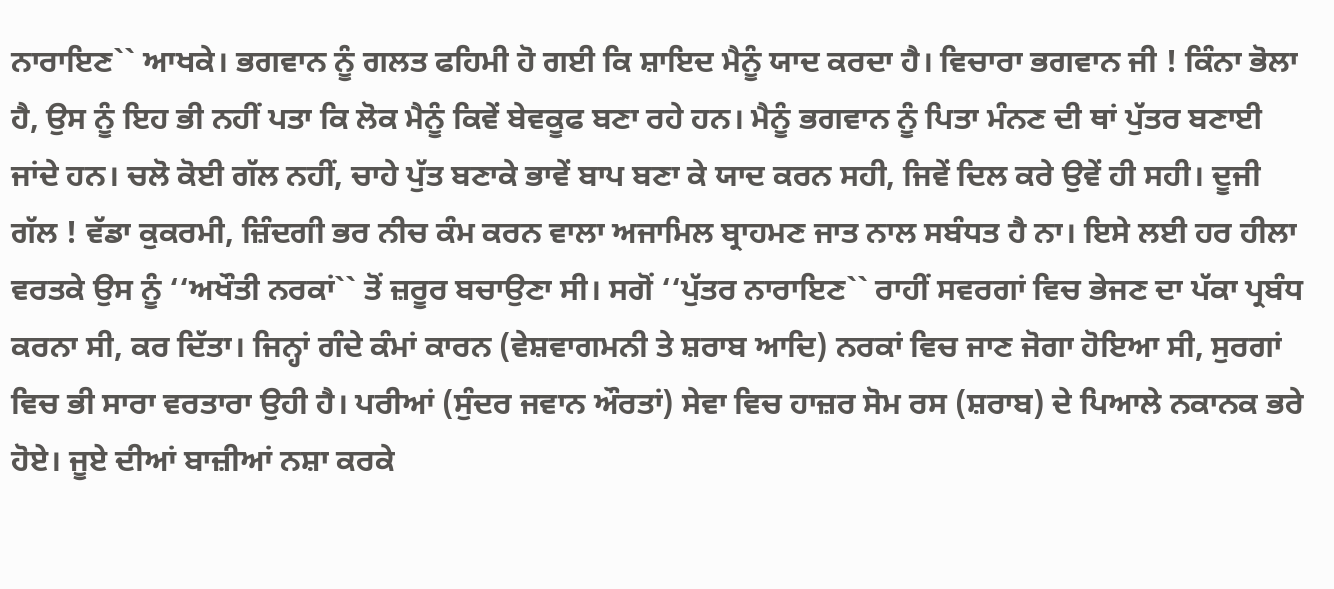ਨਾਰਾਇਣ`` ਆਖਕੇ। ਭਗਵਾਨ ਨੂੰ ਗਲਤ ਫਹਿਮੀ ਹੋ ਗਈ ਕਿ ਸ਼ਾਇਦ ਮੈਨੂੰ ਯਾਦ ਕਰਦਾ ਹੈ। ਵਿਚਾਰਾ ਭਗਵਾਨ ਜੀ ! ਕਿੰਨਾ ਭੋਲਾ ਹੈ, ਉਸ ਨੂੰ ਇਹ ਭੀ ਨਹੀਂ ਪਤਾ ਕਿ ਲੋਕ ਮੈਨੂੰ ਕਿਵੇਂ ਬੇਵਕੂਫ ਬਣਾ ਰਹੇ ਹਨ। ਮੈਨੂੰ ਭਗਵਾਨ ਨੂੰ ਪਿਤਾ ਮੰਨਣ ਦੀ ਥਾਂ ਪੁੱਤਰ ਬਣਾਈ ਜਾਂਦੇ ਹਨ। ਚਲੋ ਕੋਈ ਗੱਲ ਨਹੀਂ, ਚਾਹੇ ਪੁੱਤ ਬਣਾਕੇ ਭਾਵੇਂ ਬਾਪ ਬਣਾ ਕੇ ਯਾਦ ਕਰਨ ਸਹੀ, ਜਿਵੇਂ ਦਿਲ ਕਰੇ ਉਵੇਂ ਹੀ ਸਹੀ। ਦੂਜੀ ਗੱਲ ! ਵੱਡਾ ਕੁਕਰਮੀ, ਜ਼ਿੰਦਗੀ ਭਰ ਨੀਚ ਕੰਮ ਕਰਨ ਵਾਲਾ ਅਜਾਮਿਲ ਬ੍ਰਾਹਮਣ ਜਾਤ ਨਾਲ ਸਬੰਧਤ ਹੈ ਨਾ। ਇਸੇ ਲਈ ਹਰ ਹੀਲਾ ਵਰਤਕੇ ਉਸ ਨੂੰ ‘‘ਅਖੌਤੀ ਨਰਕਾਂ`` ਤੋਂ ਜ਼ਰੂਰ ਬਚਾਉਣਾ ਸੀ। ਸਗੋਂ ‘‘ਪੁੱਤਰ ਨਾਰਾਇਣ`` ਰਾਹੀਂ ਸਵਰਗਾਂ ਵਿਚ ਭੇਜਣ ਦਾ ਪੱਕਾ ਪ੍ਰਬੰਧ ਕਰਨਾ ਸੀ, ਕਰ ਦਿੱਤਾ। ਜਿਨ੍ਹਾਂ ਗੰਦੇ ਕੰਮਾਂ ਕਾਰਨ (ਵੇਸ਼ਵਾਗਮਨੀ ਤੇ ਸ਼ਰਾਬ ਆਦਿ) ਨਰਕਾਂ ਵਿਚ ਜਾਣ ਜੋਗਾ ਹੋਇਆ ਸੀ, ਸੁਰਗਾਂ ਵਿਚ ਭੀ ਸਾਰਾ ਵਰਤਾਰਾ ਉਹੀ ਹੈ। ਪਰੀਆਂ (ਸੁੰਦਰ ਜਵਾਨ ਔਰਤਾਂ) ਸੇਵਾ ਵਿਚ ਹਾਜ਼ਰ ਸੋਮ ਰਸ (ਸ਼ਰਾਬ) ਦੇ ਪਿਆਲੇ ਨਕਾਨਕ ਭਰੇ ਹੋਏ। ਜੂਏ ਦੀਆਂ ਬਾਜ਼ੀਆਂ ਨਸ਼ਾ ਕਰਕੇ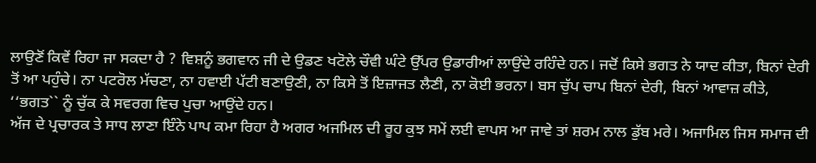ਲਾਉਣੋਂ ਕਿਵੇਂ ਰਿਹਾ ਜਾ ਸਕਦਾ ਹੈ ? ਵਿਸ਼ਨੂੰ ਭਗਵਾਨ ਜੀ ਦੇ ਉਡਣ ਖਟੋਲੇ ਚੌਵੀ ਘੰਟੇ ਉੱਪਰ ਉਡਾਰੀਆਂ ਲਾਉਂਦੇ ਰਹਿੰਦੇ ਹਨ। ਜਦੋਂ ਕਿਸੇ ਭਗਤ ਨੇ ਯਾਦ ਕੀਤਾ, ਬਿਨਾਂ ਦੇਰੀ ਤੋਂ ਆ ਪਹੁੰਚੇ। ਨਾ ਪਟਰੋਲ ਮੱਚਣਾ, ਨਾ ਹਵਾਈ ਪੱਟੀ ਬਣਾਉਣੀ, ਨਾ ਕਿਸੇ ਤੋਂ ਇਜ਼ਾਜਤ ਲੈਣੀ, ਨਾ ਕੋਈ ਭਰਨਾ। ਬਸ ਚੁੱਪ ਚਾਪ ਬਿਨਾਂ ਦੇਰੀ, ਬਿਨਾਂ ਆਵਾਜ਼ ਕੀਤੇ, ‘‘ਭਗਤ`` ਨੂੰ ਚੁੱਕ ਕੇ ਸਵਰਗ ਵਿਚ ਪੁਚਾ ਆਉਂਦੇ ਹਨ।
ਅੱਜ ਦੇ ਪ੍ਰਚਾਰਕ ਤੇ ਸਾਧ ਲਾਣਾ ਇੰਨੇ ਪਾਪ ਕਮਾ ਰਿਹਾ ਹੈ ਅਗਰ ਅਜਮਿਲ ਦੀ ਰੂਹ ਕੁਝ ਸਮੇਂ ਲਈ ਵਾਪਸ ਆ ਜਾਵੇ ਤਾਂ ਸ਼ਰਮ ਨਾਲ ਡੁੱਬ ਮਰੇ। ਅਜਾਮਿਲ ਜਿਸ ਸਮਾਜ ਦੀ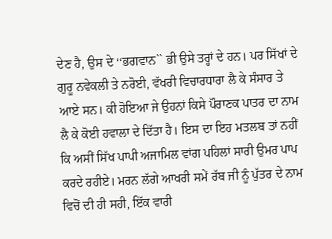ਦੇਣ ਹੈ, ਉਸ ਦੇ ‘‘ਭਗਵਾਨ`` ਭੀ ਉਸੇ ਤਰ੍ਹਾਂ ਦੇ ਹਨ। ਪਰ ਸਿੱਖਾਂ ਦੇ ਗੁਰੂ ਨਵੇਕਲੀ ਤੇ ਨਰੋਈ, ਵੱਖਰੀ ਵਿਚਾਰਧਾਰਾ ਲੈ ਕੇ ਸੰਸਾਰ ਤੇ ਆਏ ਸਨ। ਕੀ ਹੋਇਆ ਜੇ ਉਹਨਾਂ ਕਿਸੇ ਪੌਰਾਣਕ ਪਾਤਰ ਦਾ ਨਾਮ ਲੈ ਕੇ ਕੋਈ ਹਵਾਲਾ ਦੇ ਦਿੱਤਾ ਹੈ। ਇਸ ਦਾ ਇਹ ਮਤਲਬ ਤਾਂ ਨਹੀਂ ਕਿ ਅਸੀਂ ਸਿੱਖ ਪਾਪੀ ਅਜਾਮਿਲ ਵਾਂਗ ਪਹਿਲਾਂ ਸਾਰੀ ਉਮਰ ਪਾਪ ਕਰਦੇ ਰਹੀਏ। ਮਰਨ ਲੱਗੇ ਆਖਰੀ ਸਮੇਂ ਰੱਬ ਜੀ ਨੂੰ ਪੁੱਤਰ ਦੇ ਨਾਮ ਵਿਚੋਂ ਦੀ ਹੀ ਸਹੀ, ਇੱਕ ਵਾਰੀ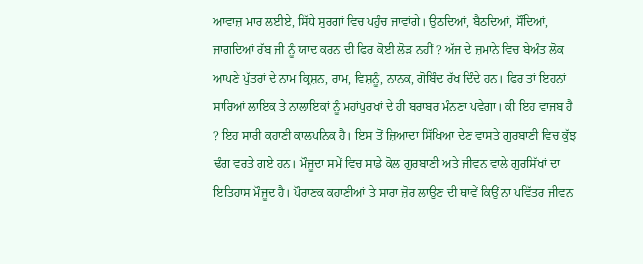ਆਵਾਜ਼ ਮਾਰ ਲਈਏ, ਸਿੱਧੇ ਸੁਰਗਾਂ ਵਿਚ ਪਹੁੰਚ ਜਾਵਾਂਗੇ। ਉਠਦਿਆਂ, ਬੈਠਦਿਆਂ, ਸੌਂਦਿਆਂ, ਜਾਗਦਿਆਂ ਰੱਬ ਜੀ ਨੂੰ ਯਾਦ ਕਰਨ ਦੀ ਫਿਰ ਕੋਈ ਲੋੜ ਨਹੀਂ ? ਅੱਜ ਦੇ ਜ਼ਮਾਨੇ ਵਿਚ ਬੇਅੰਤ ਲੋਕ ਆਪਣੇ ਪੁੱਤਰਾਂ ਦੇ ਨਾਮ ਕ੍ਰਿਸ਼ਨ, ਰਾਮ, ਵਿਸ਼ਨੂੰ, ਨਾਨਕ, ਗੋਬਿੰਦ ਰੱਖ ਦਿੰਦੇ ਹਨ। ਫਿਰ ਤਾਂ ਇਹਨਾਂ ਸਾਰਿਆਂ ਲਾਇਕ ਤੇ ਨਾਲਾਇਕਾਂ ਨੂੰ ਮਹਾਂਪੁਰਖਾਂ ਦੇ ਹੀ ਬਰਾਬਰ ਮੰਨਣਾ ਪਵੇਗਾ। ਕੀ ਇਹ ਵਾਜਬ ਹੈ ? ਇਹ ਸਾਰੀ ਕਹਾਣੀ ਕਾਲਪਨਿਕ ਹੈ। ਇਸ ਤੋਂ ਜ਼ਿਆਦਾ ਸਿੱਖਿਆ ਦੇਣ ਵਾਸਤੇ ਗੁਰਬਾਣੀ ਵਿਚ ਕੁੱਝ ਢੰਗ ਵਰਤੇ ਗਏ ਹਨ। ਮੌਜੂਦਾ ਸਮੇਂ ਵਿਚ ਸਾਡੇ ਕੋਲ ਗੁਰਬਾਣੀ ਅਤੇ ਜੀਵਨ ਵਾਲੇ ਗੁਰਸਿੱਖਾਂ ਦਾ ਇਤਿਹਾਸ ਮੌਜੂਦ ਹੈ। ਪੌਰਾਣਕ ਕਹਾਣੀਆਂ ਤੇ ਸਾਰਾ ਜ਼ੋਰ ਲਾਉਣ ਦੀ ਥਾਵੇਂ ਕਿਉਂ ਨਾ ਪਵਿੱਤਰ ਜੀਵਨ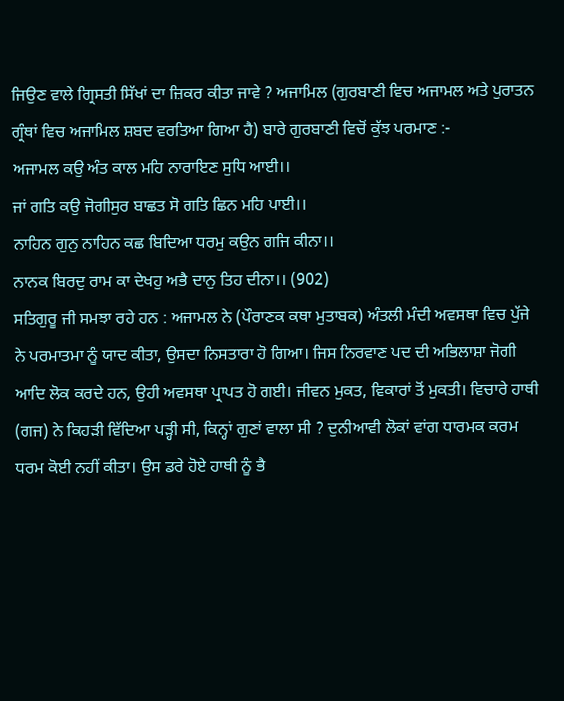ਜਿਉਣ ਵਾਲੇ ਗ੍ਰਿਸਤੀ ਸਿੱਖਾਂ ਦਾ ਜ਼ਿਕਰ ਕੀਤਾ ਜਾਵੇ ? ਅਜਾਮਿਲ (ਗੁਰਬਾਣੀ ਵਿਚ ਅਜਾਮਲ ਅਤੇ ਪੁਰਾਤਨ ਗ੍ਰੰਥਾਂ ਵਿਚ ਅਜਾਮਿਲ ਸ਼ਬਦ ਵਰਤਿਆ ਗਿਆ ਹੈ) ਬਾਰੇ ਗੁਰਬਾਣੀ ਵਿਚੋਂ ਕੁੱਝ ਪਰਮਾਣ :-
ਅਜਾਮਲ ਕਉ ਅੰਤ ਕਾਲ ਮਹਿ ਨਾਰਾਇਣ ਸੁਧਿ ਆਈ।।
ਜਾਂ ਗਤਿ ਕਉ ਜੋਗੀਸੁਰ ਬਾਛਤ ਸੋ ਗਤਿ ਛਿਨ ਮਹਿ ਪਾਈ।।
ਨਾਹਿਨ ਗੁਨੁ ਨਾਹਿਨ ਕਛ ਬਿਦਿਆ ਧਰਮੁ ਕਉਨ ਗਜਿ ਕੀਨਾ।।
ਨਾਨਕ ਬਿਰਦੁ ਰਾਮ ਕਾ ਦੇਖਹੁ ਅਭੈ ਦਾਨੁ ਤਿਹ ਦੀਨਾ।। (902)
ਸਤਿਗੁਰੂ ਜੀ ਸਮਝਾ ਰਹੇ ਹਨ : ਅਜਾਮਲ ਨੇ (ਪੌਰਾਣਕ ਕਥਾ ਮੁਤਾਬਕ) ਅੰਤਲੀ ਮੰਦੀ ਅਵਸਥਾ ਵਿਚ ਪੁੱਜੇ ਨੇ ਪਰਮਾਤਮਾ ਨੂੰ ਯਾਦ ਕੀਤਾ, ਉਸਦਾ ਨਿਸਤਾਰਾ ਹੋ ਗਿਆ। ਜਿਸ ਨਿਰਵਾਣ ਪਦ ਦੀ ਅਭਿਲਾਸ਼ਾ ਜੋਗੀ ਆਦਿ ਲੋਕ ਕਰਦੇ ਹਨ, ਉਹੀ ਅਵਸਥਾ ਪ੍ਰਾਪਤ ਹੋ ਗਈ। ਜੀਵਨ ਮੁਕਤ, ਵਿਕਾਰਾਂ ਤੋਂ ਮੁਕਤੀ। ਵਿਚਾਰੇ ਹਾਥੀ (ਗਜ) ਨੇ ਕਿਹੜੀ ਵਿੱਦਿਆ ਪੜ੍ਹੀ ਸੀ, ਕਿਨ੍ਹਾਂ ਗੁਣਾਂ ਵਾਲਾ ਸੀ ? ਦੁਨੀਆਵੀ ਲੋਕਾਂ ਵਾਂਗ ਧਾਰਮਕ ਕਰਮ ਧਰਮ ਕੋਈ ਨਹੀਂ ਕੀਤਾ। ਉਸ ਡਰੇ ਹੋਏ ਹਾਥੀ ਨੂੰ ਭੈ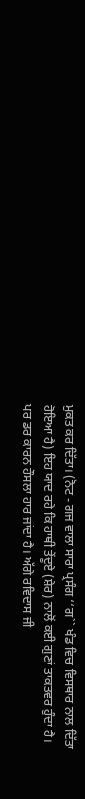ਮੁਕਤ ਕਰ ਦਿੱਤਾ। (ਨੋਟ - ਗਜ ਵਾਲਾ ਸਾਰਾ ਪ੍ਰਸੰਗ ‘‘ਗ`` ਖੰਡ ਵਿਚ ਵਿਸਥਾਰ ਨਾਲ ਦਿੱਤਾ ਹੋਇਆ ਹੈ) ਇਹ ਯਾਦ ਰਹੇ ਕਿ ਹਾਥੀ ਤੇਂਦੂਏ (ਸ਼ੇਰ) ਨਾਲੋਂ ਕਈ ਗੁਣਾਂ ਤਾਕਤਵਰ ਹੁੰਦਾ ਹੈ। ਪਰ ਡਰ ਕਾਰਨ ਹੌਸਲਾ ਹਾਰ ਜਾਂਦਾ ਹੈ। ਅੱਗੇ ਰਵਿਦਾਸ ਜੀ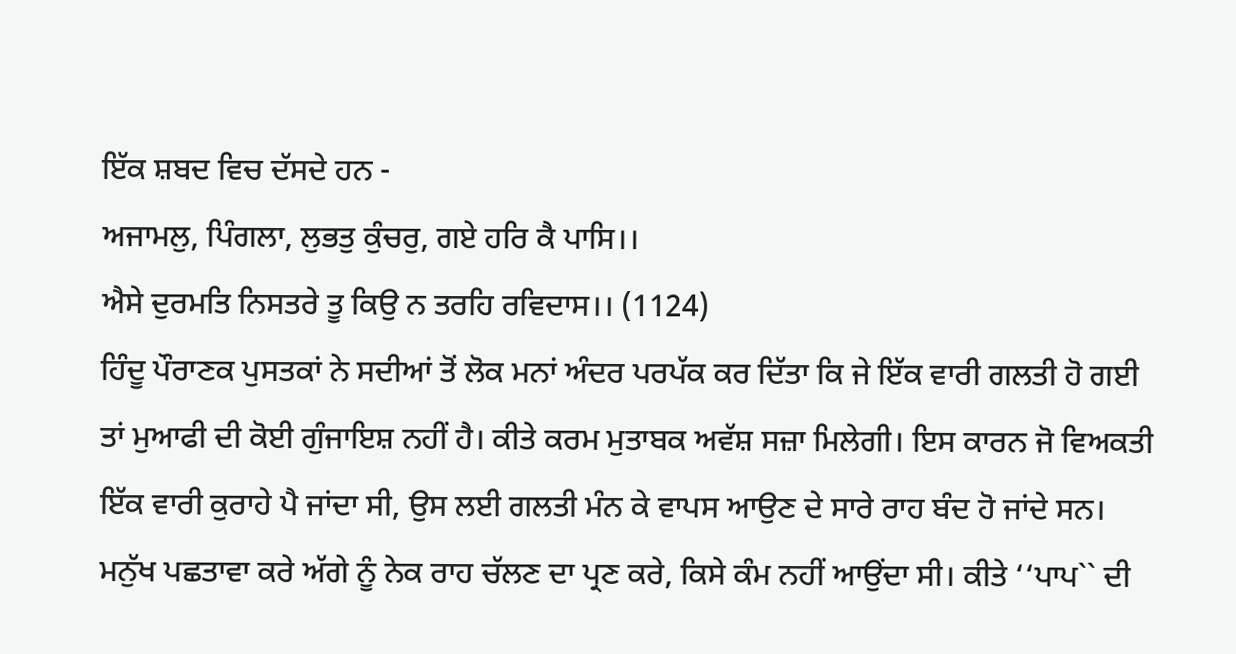ਇੱਕ ਸ਼ਬਦ ਵਿਚ ਦੱਸਦੇ ਹਨ -
ਅਜਾਮਲੁ, ਪਿੰਗਲਾ, ਲੁਭਤੁ ਕੁੰਚਰੁ, ਗਏ ਹਰਿ ਕੈ ਪਾਸਿ।।
ਐਸੇ ਦੁਰਮਤਿ ਨਿਸਤਰੇ ਤੂ ਕਿਉ ਨ ਤਰਹਿ ਰਵਿਦਾਸ।। (1124)
ਹਿੰਦੂ ਪੌਰਾਣਕ ਪੁਸਤਕਾਂ ਨੇ ਸਦੀਆਂ ਤੋਂ ਲੋਕ ਮਨਾਂ ਅੰਦਰ ਪਰਪੱਕ ਕਰ ਦਿੱਤਾ ਕਿ ਜੇ ਇੱਕ ਵਾਰੀ ਗਲਤੀ ਹੋ ਗਈ ਤਾਂ ਮੁਆਫੀ ਦੀ ਕੋਈ ਗੁੰਜਾਇਸ਼ ਨਹੀਂ ਹੈ। ਕੀਤੇ ਕਰਮ ਮੁਤਾਬਕ ਅਵੱਸ਼ ਸਜ਼ਾ ਮਿਲੇਗੀ। ਇਸ ਕਾਰਨ ਜੋ ਵਿਅਕਤੀ ਇੱਕ ਵਾਰੀ ਕੁਰਾਹੇ ਪੈ ਜਾਂਦਾ ਸੀ, ਉਸ ਲਈ ਗਲਤੀ ਮੰਨ ਕੇ ਵਾਪਸ ਆਉਣ ਦੇ ਸਾਰੇ ਰਾਹ ਬੰਦ ਹੋ ਜਾਂਦੇ ਸਨ। ਮਨੁੱਖ ਪਛਤਾਵਾ ਕਰੇ ਅੱਗੇ ਨੂੰ ਨੇਕ ਰਾਹ ਚੱਲਣ ਦਾ ਪ੍ਰਣ ਕਰੇ, ਕਿਸੇ ਕੰਮ ਨਹੀਂ ਆਉਂਦਾ ਸੀ। ਕੀਤੇ ‘‘ਪਾਪ`` ਦੀ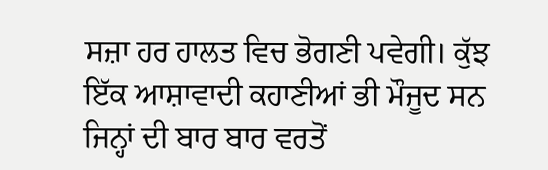ਸਜ਼ਾ ਹਰ ਹਾਲਤ ਵਿਚ ਭੋਗਣੀ ਪਵੇਗੀ। ਕੁੱਝ ਇੱਕ ਆਸ਼ਾਵਾਦੀ ਕਹਾਣੀਆਂ ਭੀ ਮੌਜੂਦ ਸਨ ਜਿਨ੍ਹਾਂ ਦੀ ਬਾਰ ਬਾਰ ਵਰਤੋਂ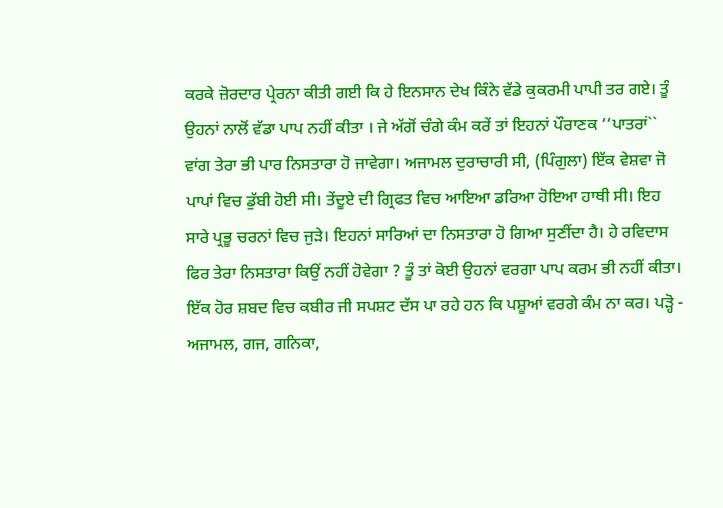ਕਰਕੇ ਜ਼ੋਰਦਾਰ ਪ੍ਰੇਰਨਾ ਕੀਤੀ ਗਈ ਕਿ ਹੇ ਇਨਸਾਨ ਦੇਖ ਕਿੰਨੇ ਵੱਡੇ ਕੁਕਰਮੀ ਪਾਪੀ ਤਰ ਗਏ। ਤੂੰ ਉਹਨਾਂ ਨਾਲੋਂ ਵੱਡਾ ਪਾਪ ਨਹੀਂ ਕੀਤਾ । ਜੇ ਅੱਗੋਂ ਚੰਗੇ ਕੰਮ ਕਰੇਂ ਤਾਂ ਇਹਨਾਂ ਪੌਰਾਣਕ ‘‘ਪਾਤਰਾਂ`` ਵਾਂਗ ਤੇਰਾ ਭੀ ਪਾਰ ਨਿਸਤਾਰਾ ਹੋ ਜਾਵੇਗਾ। ਅਜਾਮਲ ਦੁਰਾਚਾਰੀ ਸੀ, (ਪਿੰਗੁਲਾ) ਇੱਕ ਵੇਸ਼ਵਾ ਜੋ ਪਾਪਾਂ ਵਿਚ ਡੁੱਬੀ ਹੋਈ ਸੀ। ਤੇਂਦੂਏ ਦੀ ਗ੍ਰਿਫਤ ਵਿਚ ਆਇਆ ਡਰਿਆ ਹੋਇਆ ਹਾਥੀ ਸੀ। ਇਹ ਸਾਰੇ ਪ੍ਰਭੂ ਚਰਨਾਂ ਵਿਚ ਜੁੜੇ। ਇਹਨਾਂ ਸਾਰਿਆਂ ਦਾ ਨਿਸਤਾਰਾ ਹੋ ਗਿਆ ਸੁਣੀਂਦਾ ਹੈ। ਹੇ ਰਵਿਦਾਸ ਫਿਰ ਤੇਰਾ ਨਿਸਤਾਰਾ ਕਿਉਂ ਨਹੀਂ ਹੋਵੇਗਾ ? ਤੂੰ ਤਾਂ ਕੋਈ ਉਹਨਾਂ ਵਰਗਾ ਪਾਪ ਕਰਮ ਭੀ ਨਹੀਂ ਕੀਤਾ। ਇੱਕ ਹੋਰ ਸ਼ਬਦ ਵਿਚ ਕਬੀਰ ਜੀ ਸਪਸ਼ਟ ਦੱਸ ਪਾ ਰਹੇ ਹਨ ਕਿ ਪਸ਼ੂਆਂ ਵਰਗੇ ਕੰਮ ਨਾ ਕਰ। ਪੜ੍ਹੋ -
ਅਜਾਮਲ, ਗਜ, ਗਨਿਕਾ,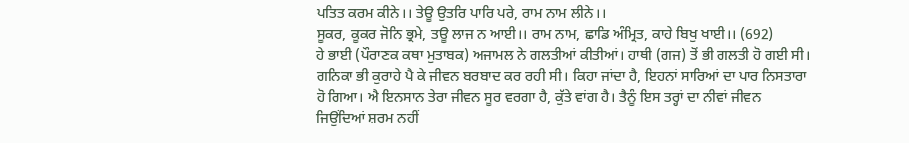ਪਤਿਤ ਕਰਮ ਕੀਨੇ।। ਤੇਊ ਉਤਰਿ ਪਾਰਿ ਪਰੇ, ਰਾਮ ਨਾਮ ਲੀਨੇ।।
ਸੂਕਰ, ਕੂਕਰ ਜੋਨਿ ਭ੍ਰਮੇ, ਤਊ ਲਾਜ ਨ ਆਈ।। ਰਾਮ ਨਾਮ, ਛਾਡਿ ਅੰਮ੍ਰਿਤ, ਕਾਹੇ ਬਿਖੁ ਖਾਈ।। (692)
ਹੇ ਭਾਈ (ਪੌਰਾਣਕ ਕਥਾ ਮੁਤਾਬਕ) ਅਜਾਮਲ ਨੇ ਗਲਤੀਆਂ ਕੀਤੀਆਂ। ਹਾਥੀ (ਗਜ) ਤੋਂ ਭੀ ਗਲਤੀ ਹੋ ਗਈ ਸੀ। ਗਨਿਕਾ ਭੀ ਕੁਰਾਹੇ ਪੈ ਕੇ ਜੀਵਨ ਬਰਬਾਦ ਕਰ ਰਹੀ ਸੀ। ਕਿਹਾ ਜਾਂਦਾ ਹੈ, ਇਹਨਾਂ ਸਾਰਿਆਂ ਦਾ ਪਾਰ ਨਿਸਤਾਰਾ ਹੋ ਗਿਆ। ਐ ਇਨਸਾਨ ਤੇਰਾ ਜੀਵਨ ਸੂਰ ਵਰਗਾ ਹੈ, ਕੁੱਤੇ ਵਾਂਗ ਹੈ। ਤੈਨੂੰ ਇਸ ਤਰ੍ਹਾਂ ਦਾ ਨੀਵਾਂ ਜੀਵਨ ਜਿਉਂਦਿਆਂ ਸ਼ਰਮ ਨਹੀਂ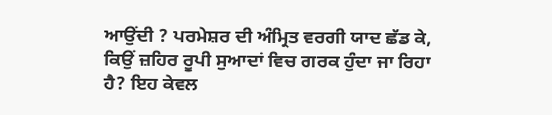ਆਉਂਦੀ ? ਪਰਮੇਸ਼ਰ ਦੀ ਅੰਮ੍ਰਿਤ ਵਰਗੀ ਯਾਦ ਛੱਡ ਕੇ, ਕਿਉਂ ਜ਼ਹਿਰ ਰੂਪੀ ਸੁਆਦਾਂ ਵਿਚ ਗਰਕ ਹੁੰਦਾ ਜਾ ਰਿਹਾ ਹੈ? ਇਹ ਕੇਵਲ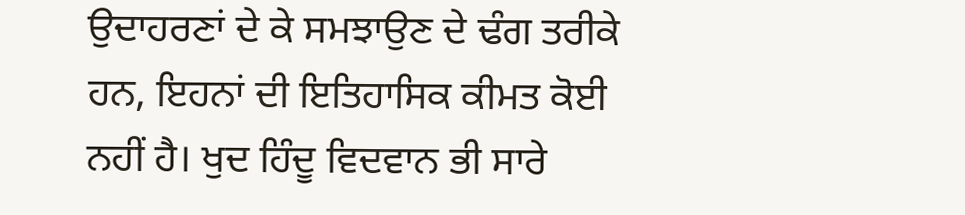ਉਦਾਹਰਣਾਂ ਦੇ ਕੇ ਸਮਝਾਉਣ ਦੇ ਢੰਗ ਤਰੀਕੇ ਹਨ, ਇਹਨਾਂ ਦੀ ਇਤਿਹਾਸਿਕ ਕੀਮਤ ਕੋਈ ਨਹੀਂ ਹੈ। ਖੁਦ ਹਿੰਦੂ ਵਿਦਵਾਨ ਭੀ ਸਾਰੇ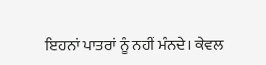ਇਹਨਾਂ ਪਾਤਰਾਂ ਨੂੰ ਨਹੀਂ ਮੰਨਦੇ। ਕੇਵਲ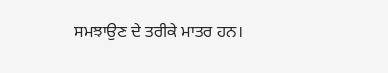ਸਮਝਾਉਣ ਦੇ ਤਰੀਕੇ ਮਾਤਰ ਹਨ।